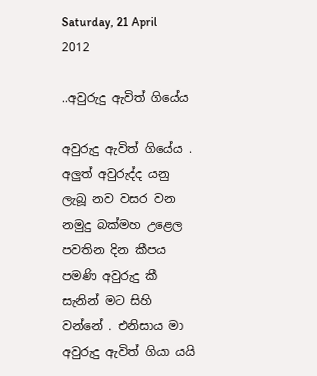Saturday, 21 April 2012

..අවුරුදු ඇවිත් ගියේය

අවුරුදු ඇවිත් ගියේය . අලුත් අවුරුද්ද යනු ලැබූ නව වසර වන නමුදු බක්මහ උළෙල පවතින දින කීපය පමණි අවුරුදු කී සැනින් මට සිහි වන්නේ . එනිසාය මා අවුරුදු ඇවිත් ගියා යයි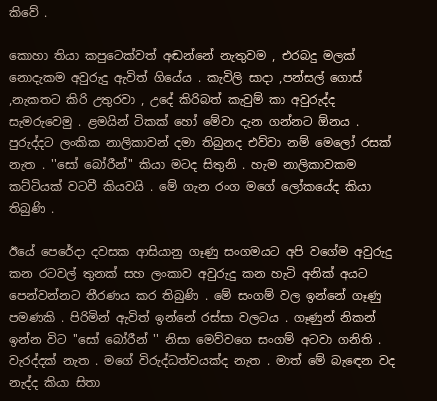කිවේ .

කොහා තියා කපුටෙක්වත් අඬන්නේ නැතුවම , එරබදු මලක් නොදැකම අවුරුදු ඇවිත් ගියේය . කැවිලි සාදා ,පන්සල් ගොස් ,නැකතට කිරි උතුරවා , උදේ කිරිබත් කැවුම් කා අවුරුද්ද සැමරුවෙමු . ළමයින් ටිකක් හෝ මේවා දැන ගන්නට ඕනය . පුරුද්දට ලංකික නාලිකාවන් දමා තිබුනද එව්වා නම් මෙලෝ රසක් නැත . ''සෝ බෝරීන්'' කියා මටද සිතුනි . හැම නාලිකාවකම කට්ටියක් වටවී කියවයි . මේ ගැන රංග මගේ ලෝකයේද කියා තිබුණි .

ඊයේ පෙරේදා දවසක ආසියානු ගෑණු සංගමයට අපි වගේම අවුරුදු කන රටවල් තුනක් සහ ලංකාව අවුරුදු කන හැටි අනික් අයට පෙන්වන්නට තීරණය කර තිබුණි . මේ සංගම් වල ඉන්නේ ගෑණු පමණකි . පිරිමින් ඇවිත් ඉන්නේ රස්සා වලටය . ගෑණුන් නිකන් ඉන්න විට ''සෝ බෝරීන් '' නිසා මෙව්වගෙ සංගම් අටවා ගනිති . වැරද්දක් නැත . මගේ විරුද්ධත්වයක්ද නැත . මාත් මේ බැඳෙන වද නැද්ද කියා සිතා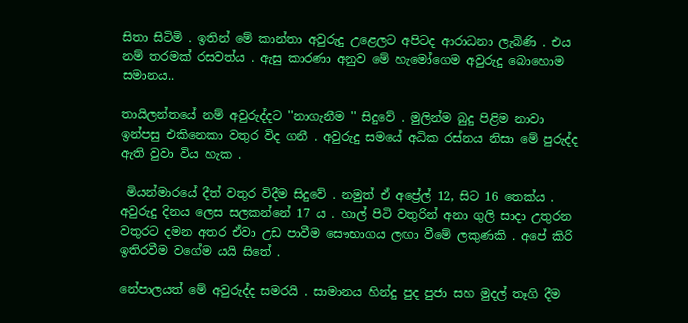සිතා සිටිමි . ඉතින් මේ කාන්තා අවුරුදු උළෙලට අපිටද ආරාධනා ලැබිණි . එය නම් තරමක් රසවත්ය . ඇසු කාරණා අනුව මේ හැමෝගෙම අවුරුදු බොහොම සමානය..

තායිලන්තයේ නම් අවුරුද්දට ''නාගැනීම '' සිදුවේ . මුලින්ම බුදු පිළිම නාවා ඉන්පසු එකිනෙකා වතුර විද ගනී . අවුරුදු සමයේ අධික රස්නය නිසා මේ පුරුද්ද ඇති වුවා විය හැක .

 මියන්මාරයේ දීත් වතුර විදීම සිදුවේ . නමුත් ඒ අප්‍රේල් 12, සිට 16 තෙක්ය . අවුරුදු දිනය ලෙස සලකන්නේ 17 ය . හාල් පිටි වතුරින් අනා ගුලි සාදා උතුරන වතුරට දමන අතර ඒවා උඩ පාවීම සෞභාගය ලඟා වීමේ ලකුණකි . අපේ කිරි ඉතිරවීම වගේම යයි සිතේ .

නේපාලයත් මේ අවුරුද්ද සමරයි . සාමානය හින්දු පුද පුජා සහ මුදල් තෑගි දීම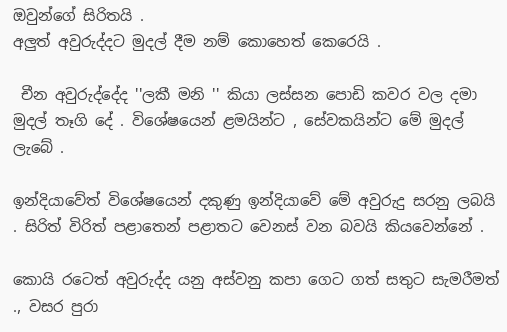ඔවුන්ගේ සිරිතයි .
අලුත් අවුරුද්දට මුදල් දීම නම් කොහෙත් කෙරෙයි .

 චීන අවුරුද්දේද ''ලකී මනි '' කියා ලස්සන පොඩි කවර වල දමා මුදල් තෑගි දේ . විශේෂයෙන් ළමයින්ට , සේවකයින්ට මේ මුදල් ලැබේ .

ඉන්දියාවේත් විශේෂයෙන් දකුණු ඉන්දියාවේ මේ අවුරුදු සරනු ලබයි . සිරිත් විරිත් පළාතෙන් පළාතට වෙනස් වන බවයි කියවෙන්නේ .

කොයි රටෙත් අවුරුද්ද යනු අස්වනු කපා ගෙට ගත් සතුට සැමරීමත් ., වසර පුරා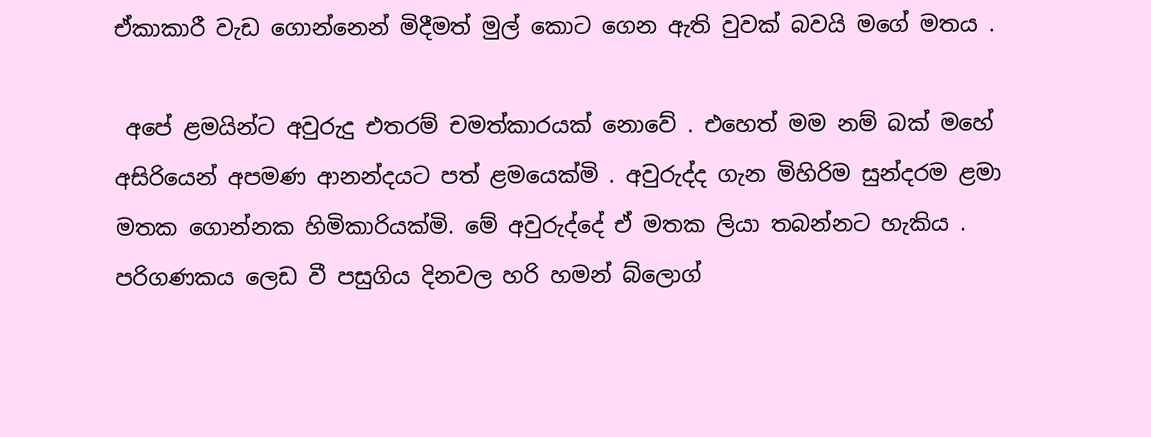ඒකාකාරී වැඩ ගොන්නෙන් මිදීමත් මුල් කොට ගෙන ඇති වුවක් බවයි මගේ මතය .

 අපේ ළමයින්ට අවුරුදු එතරම් චමත්කාරයක් නොවේ . එහෙත් මම නම් බක් මහේ අසිරියෙන් අපමණ ආනන්දයට පත් ළමයෙක්මි . අවුරුද්ද ගැන මිහිරිම සුන්දරම ළමා මතක ගොන්නක හිමිකාරියක්මි. මේ අවුරුද්දේ ඒ මතක ලියා තබන්නට හැකිය . පරිගණකය ලෙඩ වී පසුගිය දිනවල හරි හමන් බ්ලොග්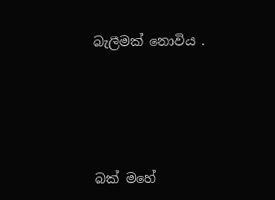බැලීමක් නොවිය .





බක් මහේ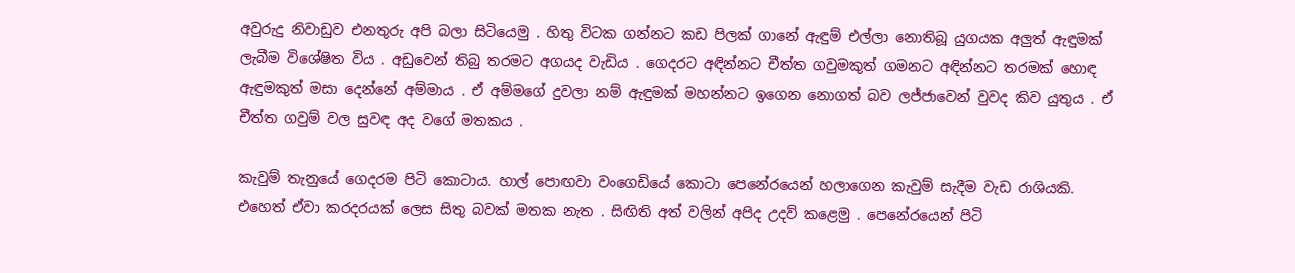අවුරුදු නිවාඩුව එනතුරු අපි බලා සිටියෙමු . හිතු විටක ගන්නට කඩ පිලක් ගානේ ඇඳුම් එල්ලා නොතිබූ යුගයක අලුත් ඇඳුමක් ලැබීම විශේෂිත විය . අඩුවෙන් තිබු තරමට අගයද වැඩිය . ගෙදරට අඳින්නට චීත්ත ගවුමකුත් ගමනට අඳින්නට තරමක් හොඳ ඇඳුමකුත් මසා දෙන්නේ අම්මාය . ඒ අම්මගේ දුවලා නම් ඇඳුමක් මහන්නට ඉගෙන නොගත් බව ලජ්ජාවෙන් වුවද කිව යුතුය . ඒ චීත්ත ගවුම් වල සුවඳ අද වගේ මතකය .

කැවුම් තැනුයේ ගෙදරම පිටි කොටාය. හාල් පොඟවා වංගෙඩියේ කොටා පෙනේරයෙන් හලාගෙන කැවුම් සැදීම වැඩ රාශියකි. එහෙත් ඒවා කරදරයක් ලෙස සිතු බවක් මතක නැත . සිඟිති අත් වලින් අපිද උදව් කළෙමු . පෙනේරයෙන් පිටි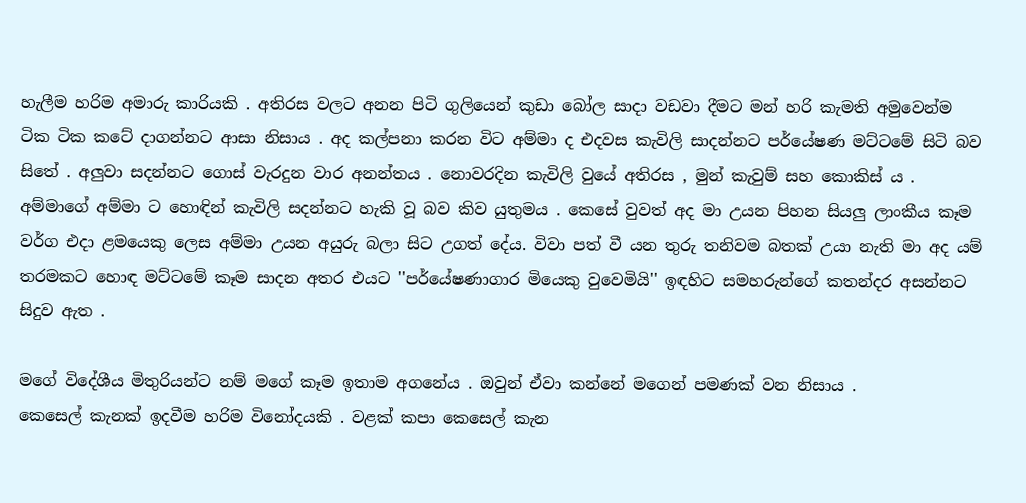හැලීම හරිම අමාරු කාරියකි . අතිරස වලට අනන පිටි ගුලියෙන් කුඩා බෝල සාදා වඩවා දීමට මන් හරි කැමති අමුවෙන්ම ටික ටික කටේ දාගන්නට ආසා නිසාය . අද කල්පනා කරන විට අම්මා ද එදවස කැවිලි සාදන්නට පර්යේෂණ මට්ටමේ සිටි බව සිතේ . අලුවා සදන්නට ගොස් වැරදුන වාර අනන්තය . නොවරදින කැවිලි වුයේ අතිරස , මුන් කැවුම් සහ කොකිස් ය . අම්මාගේ අම්මා ට හොඳින් කැවිලි සදන්නට හැකි වූ බව කිව යුතුමය . කෙසේ වුවත් අද මා උයන පිහන සියලු ලාංකීය කෑම වර්ග එදා ළමයෙකු ලෙස අම්මා උයන අයුරු බලා සිට උගත් දේය. විවා පත් වී යන තුරු තනිවම බතක් උයා නැති මා අද යම් තරමකට හොඳ මට්ටමේ කෑම සාදන අතර එයට ''පර්යේෂණාගාර මියෙකු වුවෙමියි'' ඉඳහිට සමහරුන්ගේ කතන්දර අසන්නට සිදුව ඇත .

මගේ විදේශීය මිතුරියන්ට නම් මගේ කෑම ඉතාම අගනේය . ඔවුන් ඒවා කන්නේ මගෙන් පමණක් වන නිසාය .
කෙසෙල් කැනක් ඉදවීම හරිම විනෝදයකි . වළක් කපා කෙසෙල් කැන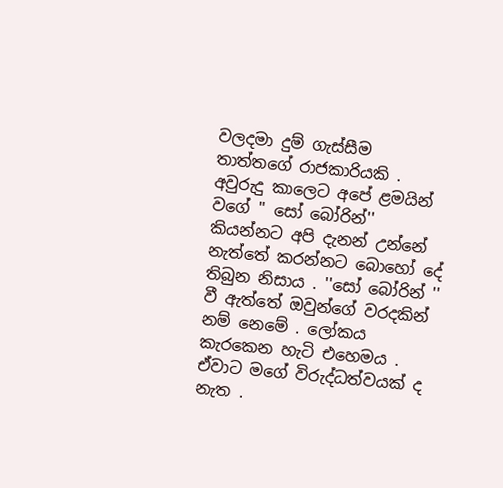වලදමා දුම් ගැස්සීම තාත්තගේ රාජකාරියකි . අවුරුදු කාලෙට අපේ ළමයින් වගේ '' සෝ බෝරින්'' කියන්නට අපි දැනන් උන්නේ නැත්තේ කරන්නට බොහෝ දේ තිබුන නිසාය . ''සෝ බෝරින් '' වී ඇත්තේ ඔවුන්ගේ වරදකින් නම් නෙමේ . ලෝකය කැරකෙන හැටි එහෙමය . ඒවාට මගේ විරුද්ධත්වයක් ද නැත .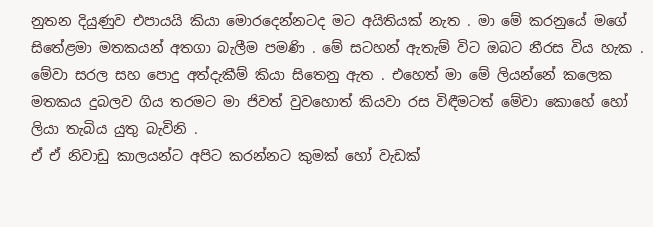නුතන දියුණුව එපායයි කියා මොරදෙන්නටද මට අයිතියක් නැත . මා මේ කරනුයේ මගේ සිතේළමා මතකයන් අතගා බැලීම පමණි . මේ සටහන් ඇතැම් විට ඔබට නීරස විය හැක . මේවා සරල සහ පොදු අත්දැකීම් කියා සිතෙනු ඇත . එහෙත් මා මේ ලියන්නේ කලෙක මතකය දුබලව ගිය තරමට මා ජිවත් වුවහොත් කියවා රස විඳීමටත් මේවා කොහේ හෝ ලියා තැබිය යුතු බැවිනි .
ඒ ඒ නිවාඩු කාලයන්ට අපිට කරන්නට කුමක් හෝ වැඩක්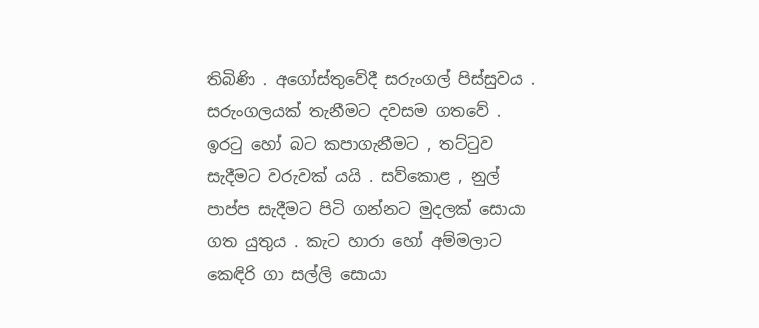තිබිණි . අගෝස්තුවේදී සරුංගල් පිස්සුවය . සරුංගලයක් තැනීමට දවසම ගතවේ . ඉරටු හෝ බට කපාගැනීමට , තට්ටුව සැදීමට වරුවක් යයි . සව්කොළ , නුල් පාප්ප සැදීමට පිටි ගන්නට මුදලක් සොයා ගත යුතුය . කැට හාරා හෝ අම්මලාට කෙඳිරි ගා සල්ලි සොයා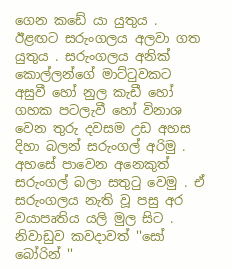ගෙන කඩේ යා යුතුය . ඊළඟට සරුංගලය අලවා ගත යුතුය . සරුංගලය අනික් කොල්ලන්ගේ මාට්ටුවකට අසුවී හෝ නුල කැඩී හෝ ගහක පටලැවී හෝ විනාශ වෙන තුරු දවසම උඩ අහස දිහා බලන් සරුංගල් අරිමු . අහසේ පාවෙන අනෙකුත් සරුංගල් බලා සතුටු වෙමු . ඒ සරුංගලය නැති වූ පසු අර වයාපෘතිය යලි මුල සිට . නිවාඩුව කවදාවත් ''සෝ බෝරින් ''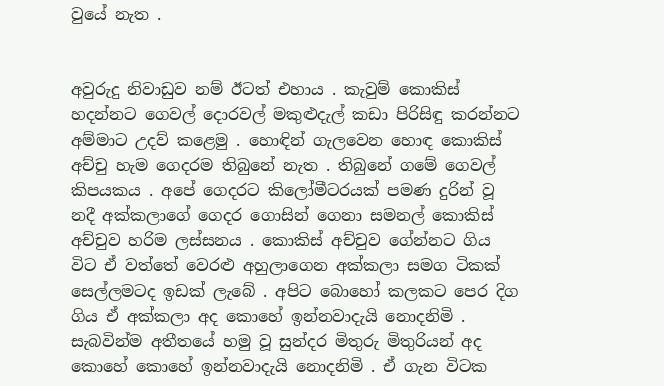වුයේ නැත .


අවුරුදු නිවාඩුව නම් ඊටත් එහාය . කැවුම් කොකිස් හදන්නට ගෙවල් දොරවල් මකුළුදැල් කඩා පිරිසිඳු කරන්නට අම්මාට උදව් කළෙමු . හොඳින් ගැලවෙන හොඳ කොකිස් අච්චු හැම ගෙදරම තිබුනේ නැත . තිබුනේ ගමේ ගෙවල් කිපයකය . අපේ ගෙදරට කිලෝමීටරයක් පමණ දුරින් වූ නදී අක්කලාගේ ගෙදර ගොසින් ගෙනා සමනල් කොකිස් අච්චුව හරිම ලස්සනය . කොකිස් අච්චුව ගේන්නට ගිය විට ඒ වත්තේ වෙරළු අහුලාගෙන අක්කලා සමග ටිකක් සෙල්ලමටද ඉඩක් ලැබේ . අපිට බොහෝ කලකට පෙර දිග ගිය ඒ අක්කලා අද කොහේ ඉන්නවාදැයි නොදනිමි . සැබවින්ම අතීතයේ හමු වූ සුන්දර මිතුරු මිතුරියන් අද කොහේ කොහේ ඉන්නවාදැයි නොදනිමි . ඒ ගැන විටක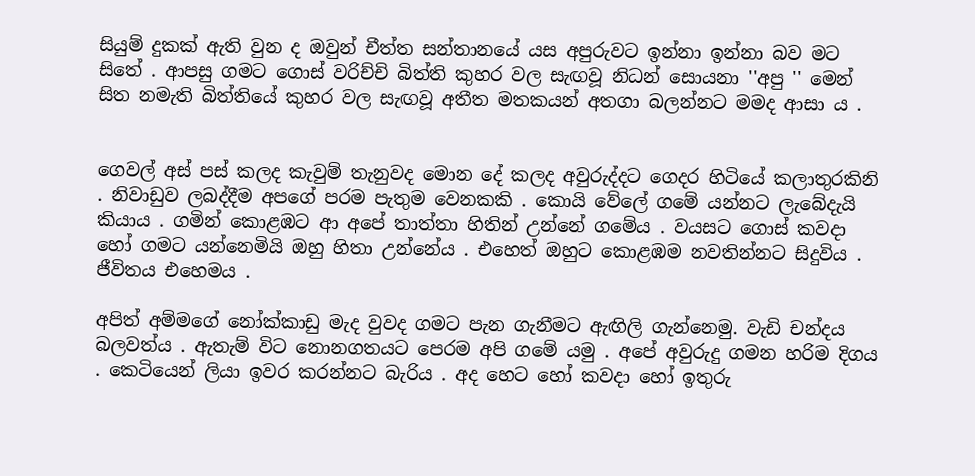සියුම් දුකක් ඇති වුන ද ඔවුන් චීත්ත සන්තානයේ යස අපුරුවට ඉන්නා ඉන්නා බව මට සිතේ . ආපසු ගමට ගොස් වරිච්චි බිත්ති කුහර වල සැඟවූ නිධන් සොයනා ''අපු '' මෙන් සිත නමැති බිත්තියේ කුහර වල සැඟවූ අතීත මතකයන් අතගා බලන්නට මමද ආසා ය .


ගෙවල් අස් පස් කලද කැවුම් තැනුවද මොන දේ කලද අවුරුද්දට ගෙදර හිටියේ කලාතුරකිනි . නිවාඩුව ලබද්දීම අපගේ පරම පැතුම වෙනකකි . කොයි වේලේ ගමේ යන්නට ලැබේදැයි කියාය . ගමින් කොළඹට ආ අපේ තාත්තා හිතින් උන්නේ ගමේය . වයසට ගොස් කවදා හෝ ගමට යන්නෙමියි ඔහු හිතා උන්නේය . එහෙත් ඔහුට කොළඹම නවතින්නට සිදුවිය . ජීවිතය එහෙමය .

අපිත් අම්මගේ නෝක්කාඩු මැද වුවද ගමට පැන ගැනීමට ඇඟිලි ගැන්නෙමු. වැඩි චන්දය බලවත්ය . ඇතැම් විට නොනගතයට පෙරම අපි ගමේ යමු . අපේ අවුරුදු ගමන හරිම දිගය . කෙටියෙන් ලියා ඉවර කරන්නට බැරිය . අද හෙට හෝ කවදා හෝ ඉතුරු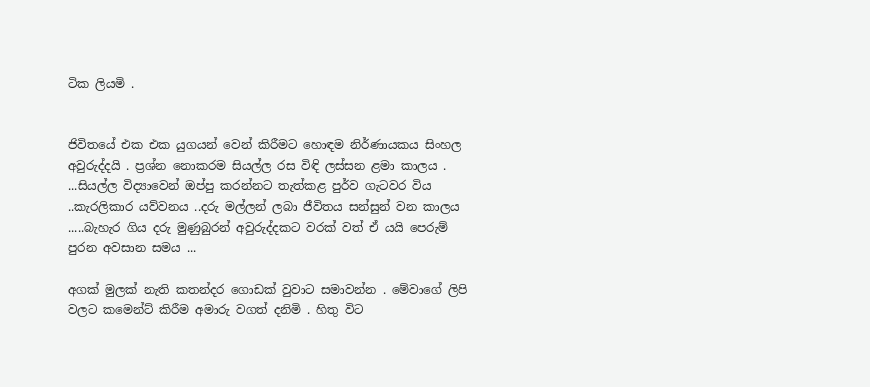ටික ලියමි .


ජිවිතයේ එක එක යුගයන් වෙන් කිරීමට හොඳම නිර්ණායකය සිංහල අවුරුද්දයි . ප්‍රශ්න නොකරම සියල්ල රස විඳි ලස්සන ළමා කාලය . ...සියල්ල විද්‍යාවෙන් ඔප්පු කරන්නට තැත්කළ පුර්ව ගැටවර විය ..කැරලිකාර යව්වනය ..දරු මල්ලන් ලබා ජීවිතය සන්සුන් වන කාලය .....බැහැර ගිය දරු මුණුබුරන් අවුරුද්දකට වරක් වත් ඒ යයි පෙරුම් පුරන අවසාන සමය ...

අගක් මුලක් නැති කතන්දර ගොඩක් වුවාට සමාවන්න . මේවාගේ ලිපි වලට කමෙන්ට් කිරීම අමාරු වගත් දනිමි . හිතු විට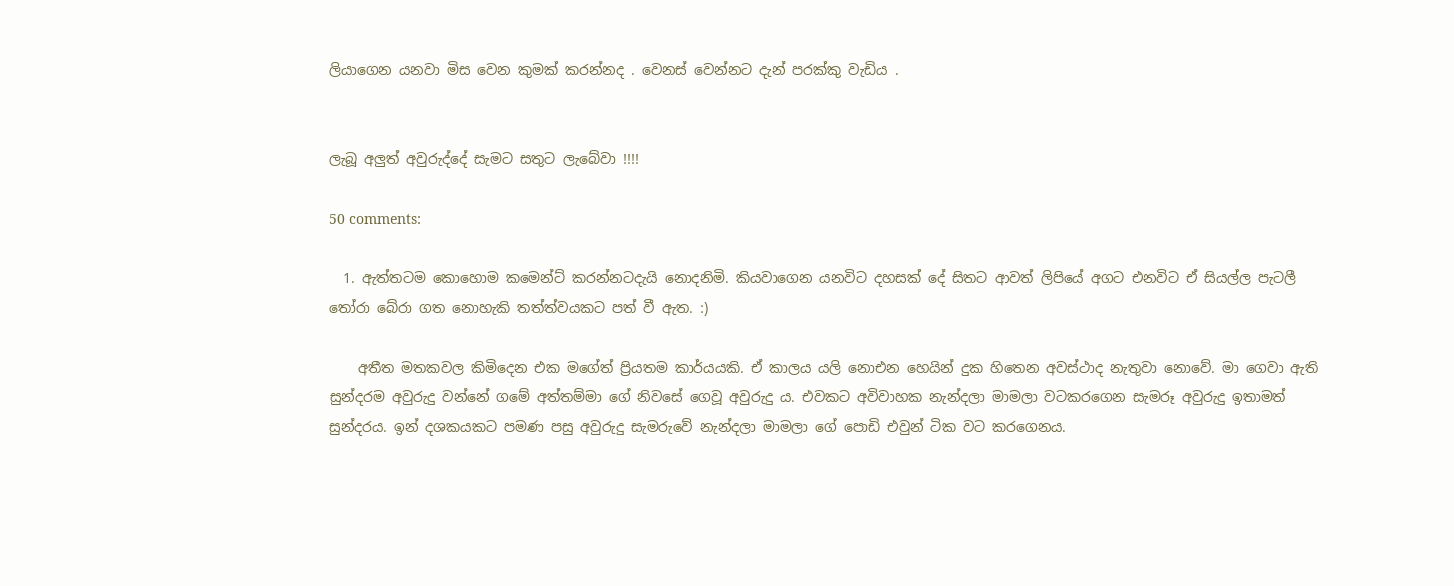ලියාගෙන යනවා මිස වෙන කුමක් කරන්නද . වෙනස් වෙන්නට දැන් පරක්කු වැඩිය .


ලැබූ අලුත් අවුරුද්දේ සැමට සතුට ලැබේවා !!!!

50 comments:

  1. ඇත්තටම කොහොම කමෙන්ට් කරන්නටදැයි නොදනිමි. කියවාගෙන යනවිට දහසක් දේ සිතට ආවත් ලිපියේ අගට එනවිට ඒ සියල්ල පැටලී තෝරා බේරා ගත නොහැකි තත්ත්වයකට පත් වී ඇත. :)

    අතීත මතකවල කිමිදෙන එක මගේත් ප්‍රියතම කාර්යයකි. ඒ කාලය යලි නොඑන හෙයින් දුක හිතෙන අවස්ථාද නැතුවා නොවේ. මා ගෙවා ඇති සුන්දරම අවුරුදු වන්නේ ගමේ අත්තම්මා ගේ නිවසේ ගෙවූ අවුරුදු ය. එවකට අවිවාහක නැන්දලා මාමලා වටකරගෙන සැමරූ අවුරුදු ඉතාමත් සුන්දරය. ඉන් දශකයකට පමණ පසු අවුරුදු සැමරුවේ නැන්දලා මාමලා ගේ පොඩි එවුන් ටික වට කරගෙනය.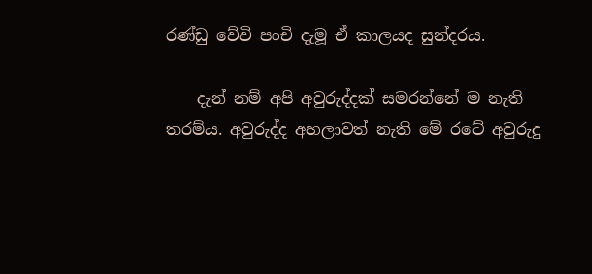රණ්ඩු වේවි පංචි දැමූ ඒ කාලයද සුන්දරය.

    දැන් නම් අපි අවුරුද්දක් සමරන්නේ ම නැති තරම්ය. අවුරුද්ද අහලාවත් නැති මේ රටේ අවුරුදු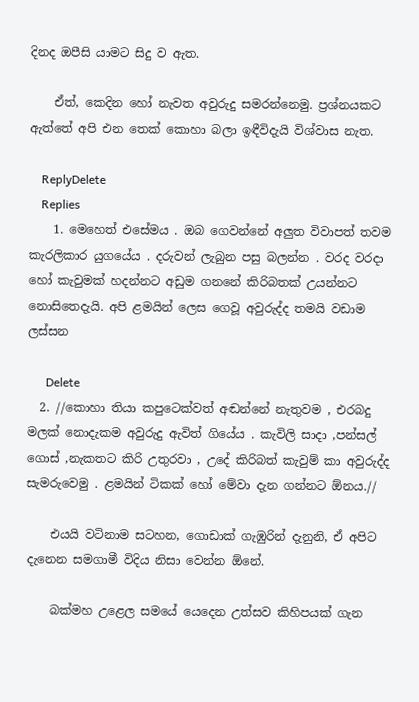දිනද ඔපීසි යාමට සිදු ව ඇත.

    ඒත්, කෙදින හෝ නැවත අවුරුදු සමරන්නෙමු. ප්‍රශ්නයකට ඇත්තේ අපි එන තෙක් කොහා බලා ඉඳීවිදැයි විශ්වාස නැත.

    ReplyDelete
    Replies
    1. මෙහෙත් එසේමය . ඔබ ගෙවන්නේ අලුත විවාපත් තවම කැරලිකාර යුගයේය . දරුවන් ලැබුන පසු බලන්න . වරද වරදා හෝ කැවුමක් හදන්නට අඩුම ගනනේ කිරිබතක් උයන්නට නොසිතෙදැයි. අපි ළමයින් ලෙස ගෙවූ අවුරුද්ද තමයි වඩාම ලස්සන

      Delete
  2. //කොහා තියා කපුටෙක්වත් අඬන්නේ නැතුවම , එරබදු මලක් නොදැකම අවුරුදු ඇවිත් ගියේය . කැවිලි සාදා ,පන්සල් ගොස් ,නැකතට කිරි උතුරවා , උදේ කිරිබත් කැවුම් කා අවුරුද්ද සැමරුවෙමු . ළමයින් ටිකක් හෝ මේවා දැන ගන්නට ඕනය.//

    එයයි වටිනාම සටහන, ගොඩාක් ගැඹුරින් දැනුනි, ඒ අපිට දැනෙන සමගාමී විදිය නිසා වෙන්න ඕනේ.

    බක්මහ උළෙල සමයේ යෙදෙන උත්සව කිහිපයක් ගැන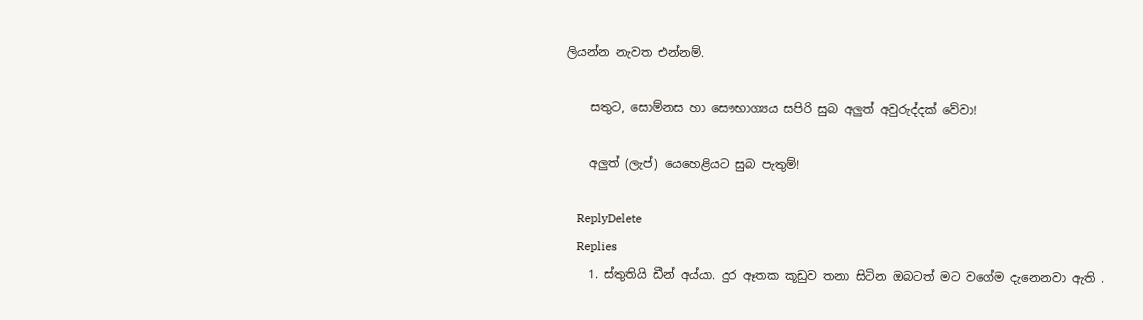ලියන්න නැවත එන්නම්.

    සතුට, සොම්නස හා සෞභාග්‍යය සපිරි සුබ අලුත් අවුරුද්දක් වේවා!

    අලුත් (ලැප්) යෙහෙළියට සුබ පැතුම්!

    ReplyDelete
    Replies
    1. ස්තුතියි ඩීන් අය්යා. දුර ඈතක කූඩුව තනා සිටින ඔබටත් මට වගේම දැනෙනවා ඇති .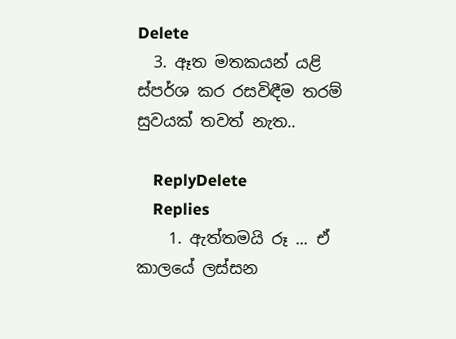Delete
  3. ඈත මතකයන් යළි ස්පර්ශ කර රසවිඳීම තරම් සුවයක් තවත් නැත..

    ReplyDelete
    Replies
    1. ඇත්තමයි රූ ... ඒ කාලයේ ලස්සන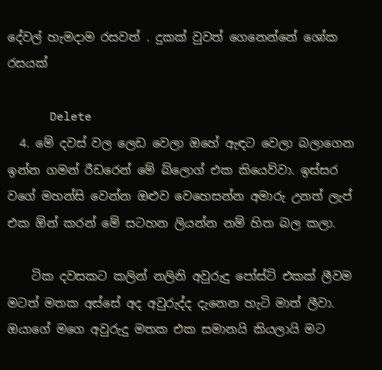දේවල් හැමදාම රසවත් . දුකක් වුවත් ගෙනෙන්නේ ශෝක රසයක්

      Delete
  4. මේ දවස් වල ලෙඩ වෙලා ඔහේ ඇඳට වෙලා බලාගෙන ඉන්න ගමන් රීඩරෙන් මේ බ්ලොග් එක කියෙව්වා. ඉස්සර වගේ මහන්සි වෙන්න ඔළුව වෙහෙසන්න අමාරු උනත් ලැප් එක ඕන් කරන් මේ සටහන ලියන්න නම් හිත බල කලා.

    ටික දවසකට කලින් නලිනි අවුරුදු පෝස්ට් එකක් ලීවම මටත් මතක අස්සේ අද අවුරුද්ද දැනෙන හැටි මාත් ලීවා. ඔයාගේ මගෙ අවුරුදු මතක එක සමානයි කියලායි මට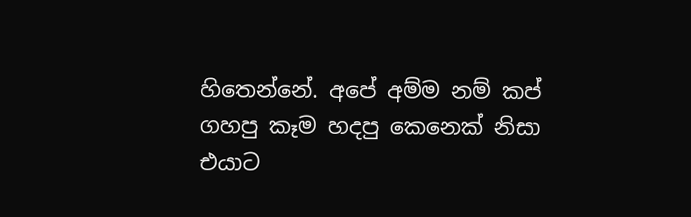හිතෙන්නේ. අපේ අම්ම නම් කප් ගහපු කෑම හදපු කෙනෙක් නිසා එයාට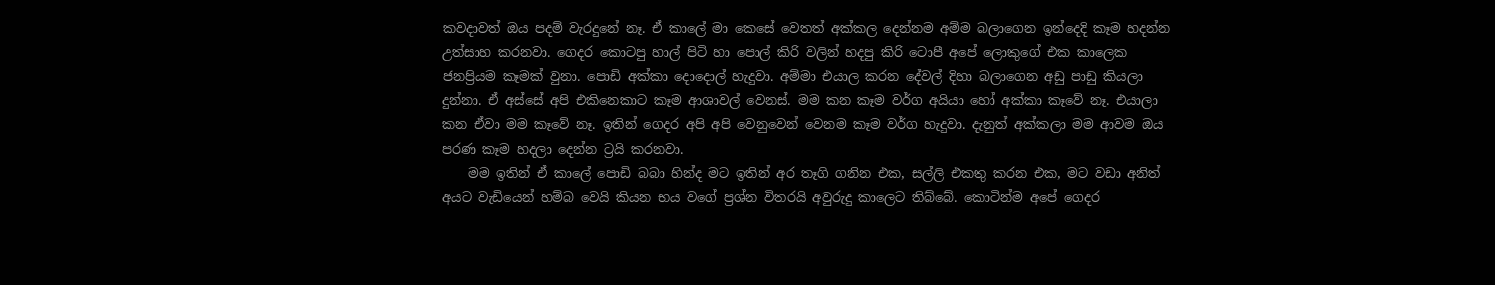කවදාවත් ඔය පදම් වැරදුනේ නෑ. ඒ කාලේ මා කෙසේ වෙතත් අක්කල දෙන්නම අම්ම බලාගෙන ඉන්දෙදි කෑම හදන්න උත්සාහ කරනවා. ගෙදර කොටපු හාල් පිටි හා පොල් කිරි වලින් හදපු කිරි ටොපී අපේ ලොකුගේ එක කාලෙක ජනප්‍රියම කෑමක් වුනා. පොඩි අක්කා දොදොල් හැදුවා. අම්මා එයාල කරන දේවල් දිහා බලාගෙන අඩු පාඩු කියලා දුන්නා. ඒ අස්සේ අපි එකිනෙකාට කෑම ආශාවල් වෙනස්. මම කන කෑම වර්ග අයියා හෝ අක්කා කෑවේ නෑ. එයාලා කන ඒවා මම කෑවේ නෑ. ඉතින් ගෙදර අපි අපි වෙනුවෙන් වෙනම කෑම වර්ග හැදුවා. දැනුත් අක්කලා මම ආවම ඔය පරණ කෑම හදලා දෙන්න ට්‍රයි කරනවා.
    මම ඉතින් ඒ කාලේ පොඩි බබා හින්ද මට ඉතින් අර තෑගි ගනින එක, සල්ලි එකතු කරන එක, මට වඩා අනිත් අයට වැඩියෙන් හම්බ වෙයි කියන භය වගේ ප්‍රශ්න විතරයි අවුරුදු කාලෙට තිබ්බේ. කොටින්ම අපේ ගෙදර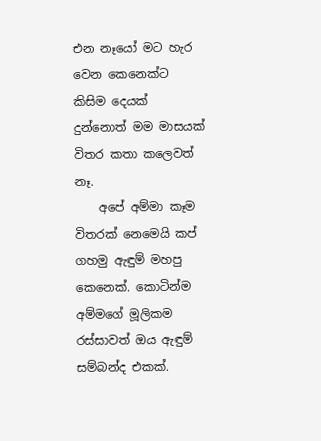එන නෑයෝ මට හැර වෙන කෙනෙක්ට කිසිම දෙයක් දුන්නොත් මම මාසයක් විතර කතා කලෙවත් නෑ.
    අපේ අම්මා කෑම විතරක් නෙමෙයි කප් ගහමු ඇඳුම් මහපු කෙනෙක්. කොටින්ම අම්මගේ මූලිකම රස්සාවත් ඔය ඇඳුම් සම්බන්ද එකක්.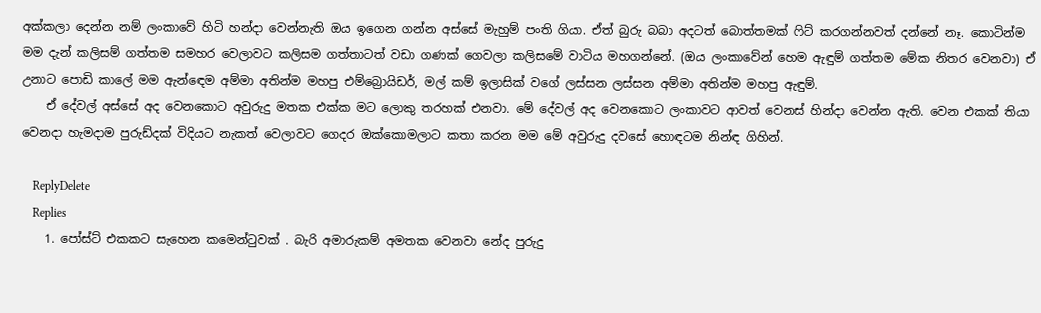අක්කලා දෙන්න නම් ලංකාවේ හිටි හන්දා වෙන්නැති ඔය ඉගෙන ගන්න අස්සේ මැහුම් පංති ගියා. ඒත් බුරු බබා අදටත් බොත්තමක් ෆිට් කරගන්නවත් දන්නේ නෑ. කොටින්ම මම දැන් කලිසම් ගත්තම සමහර වෙලාවට කලිසම ගත්තාටත් වඩා ගණක් ගෙවලා කලිසමේ වාටිය මහගන්නේ. (ඔය ලංකාවේන් හෙම ඇඳුම් ගත්තම මේක නිතර වෙනවා) ඒ උනාට පොඩි කාලේ මම ඇන්ඳෙම අම්මා අතින්ම මහපු එම්බ්‍රොයිඩර්, මල් කම් ඉලාසික් වගේ ලස්සන ලස්සන අම්මා අතින්ම මහපු ඇඳුම්.
    ඒ දේවල් අස්සේ අද වෙනකොට අවුරුදු මතක එක්ක මට ලොකු තරහක් එනවා. මේ දේවල් අද වෙනකොට ලංකාවට ආවත් වෙනස් හින්දා වෙන්න ඇති. වෙන එකක් තියා වෙනදා හැමදාම පුරුඩ්දක් විදියට නැකත් වෙලාවට ගෙදර ඔක්කොමලාට කතා කරන මම මේ අවුරුදු දවසේ හොඳටම නින්ඳ ගිහින්.

    ReplyDelete
    Replies
    1. පෝස්ට් එකකට සැහෙන කමෙන්ටුවක් . බැරි අමාරුකම් අමතක වෙනවා නේද පුරුදු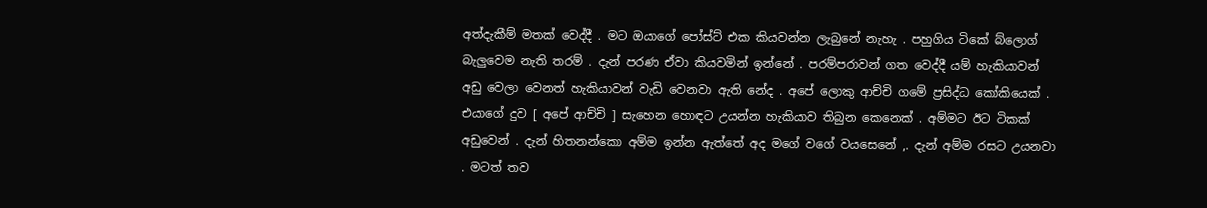අත්දැකීම් මතක් වෙද්දී . මට ඔයාගේ පෝස්ට් එක කියවන්න ලැබුනේ නැහැ . පහුගිය ටිකේ බ්ලොග් බැලුවෙම නැති තරම් . දැන් පරණ ඒවා කියවමින් ඉන්නේ . පරම්පරාවන් ගත වෙද්දී යම් හැකියාවන් අඩු වෙලා වෙනත් හැකියාවන් වැඩි වෙනවා ඇති නේද . අපේ ලොකු ආච්චි ගමේ ප්‍රසිද්ධ කෝකියෙක් . එයාගේ දුව [ අපේ ආච්චි ] සැහෙන හොඳට උයන්න හැකියාව තිබුන කෙනෙක් . අම්මට ඊට ටිකක් අඩුවෙන් . දැන් හිතනන්කො අම්ම ඉන්න ඇත්තේ අද මගේ වගේ වයසෙනේ ,. දැන් අම්ම රසට උයනවා . මටත් තව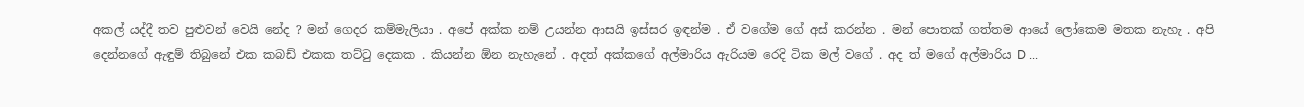අකල් යද්දී තව පුළුවන් වෙයි නේද ? මන් ගෙදර කම්මැලියා . අපේ අක්ක නම් උයන්න ආසයි ඉස්සර ඉඳන්ම . ඒ වගේම ගේ අස් කරන්න . මන් පොතක් ගත්තම ආයේ ලෝකෙම මතක නැහැ . අපි දෙන්නගේ ඇඳුම් තිබුනේ එක කබඩ් එකක තට්ටු දෙකක . කියන්න ඕන නැහැනේ . අදත් අක්කගේ අල්මාරිය ඇරියම රෙදි ටික මල් වගේ . අද ත් මගේ අල්මාරිය D ...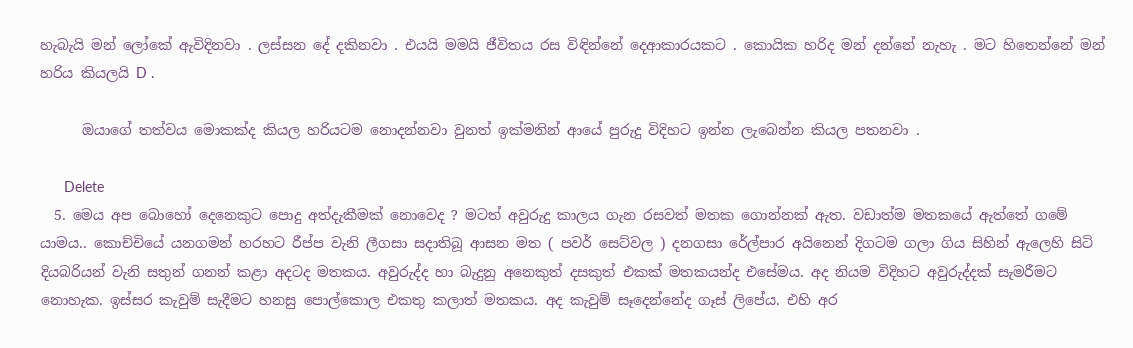හැබැයි මන් ලෝකේ ඇවිදිනවා . ලස්සන දේ දකිනවා . එයයි මමයි ජීවිතය රස විඳින්නේ දෙආකාරයකට . කොයික හරිද මන් දන්නේ නැහැ . මට හිතෙන්නේ මන් හරිය කියලයි D .

      ඔයාගේ තත්වය මොකක්ද කියල හරියටම නොදන්නවා වුනත් ඉක්මනින් ආයේ පුරුදු විදිහට ඉන්න ලැබෙන්න කියල පතනවා .

      Delete
  5. මෙය අප බොහෝ දෙනෙකුට පොදු අත්දැකීමක් නොවෙද ? මටත් අවුරුදු කාලය ගැන රසවත් මතක ගොන්නක් ඇත. වඩාත්ම මතකයේ ඇත්තේ ගමේ යාමය.. කොච්චියේ යනගමන් හරහට රීප්ප වැනි ලීගසා සදාතිබූ ආසන මත ( පවර් සෙට්වල ) දනගසා රේල්පාර අයිනෙන් දිගටම ගලා ගිය සිහින් ඇලෙහි සිටි දියබරියන් වැනි සතුන් ගනන් කළා අදටද මතකය. අවුරුද්ද හා බැදුනු අනෙකුත් දසකුත් එකක් මතකයන්ද එසේමය. අද නියම විදිහට අවුරුද්දක් සැමරීමට නොහැක. ඉස්සර කැවුම් සැදීමට හනසු පොල්කොල එකතු කලාත් මතකය. අද කැවුම් සෑදෙන්නේද ගෑස් ලිපේය. එහි අර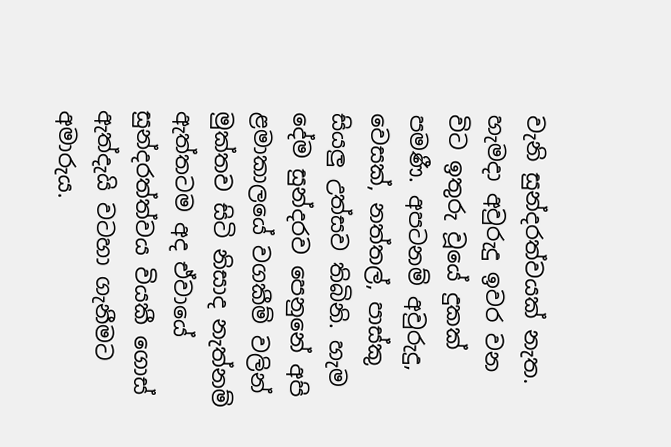වැනි සුන්දරත්වයක් නැත. හැමදා අවුරුදු ඉවර වන විට ඉතුරු වූයේ දුකක් පමණී. අපටනම් අවුරුදු, වෙසක්, නත්තල්, පාස්කු සියලු උත්සව තිබිනි. හැම දේම සුන්දරව පෙනුනේ අපි ළමාකාලයේ වගකීම් වලින් මුක්තව සිටි නිසාද නැත්නම් ඇත්තටම අද ඒවායේ සුන්දරත්ත්වය වියකී ගොස් ඇත්දැයි වටහා ගැනීමට අමාරුය.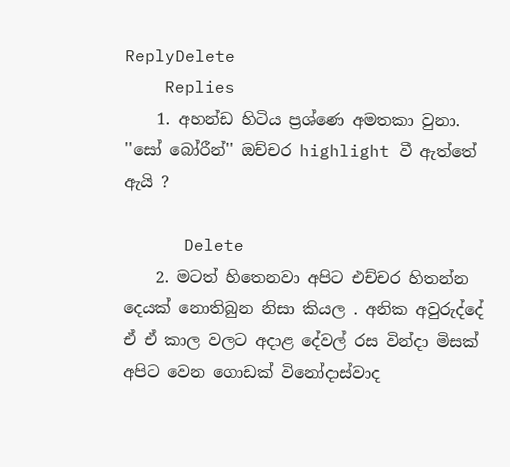ReplyDelete
    Replies
    1. අහන්ඩ හිටිය ප්‍රශ්ණෙ අමතකා වුනා. ''සෝ බෝරීන්'' ඔච්චර highlight වී ඇත්තේ ඇයි ?

      Delete
    2. මටත් හිතෙනවා අපිට එච්චර හිතන්න දෙයක් නොතිබුන නිසා කියල . අනික අවුරුද්දේ ඒ ඒ කාල වලට අදාළ දේවල් රස වින්දා මිසක් අපිට වෙන ගොඩක් විනෝදාස්වාද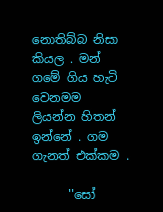නොතිබ්බ නිසා කියල . මන් ගමේ ගිය හැටි වෙනමම ලියන්න හිතන් ඉන්නේ . ගම ගැනත් එක්කම .

      ''සෝ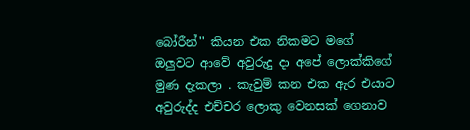බෝරීන්'' කියන එක නිකමට මගේ ඔලුවට ආවේ අවුරුදු දා අපේ ලොක්කිගේ මුණ දැකලා . කැවුම් කන එක ඇර එයාට අවුරුද්ද එච්චර ලොකු වෙනසක් ගෙනාව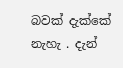බවක් දැක්කේ නැහැ . දැන්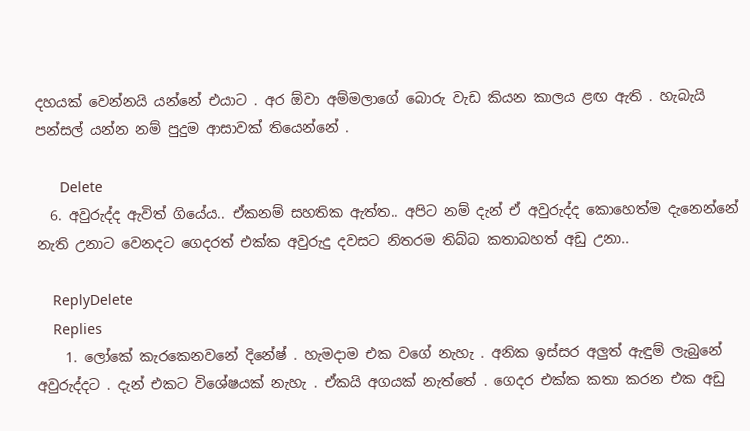දහයක් වෙන්නයි යන්නේ එයාට . අර ඕවා අම්මලාගේ බොරු වැඩ කියන කාලය ළඟ ඇති . හැබැයි පන්සල් යන්න නම් පුදුම ආසාවක් තියෙන්නේ .

      Delete
  6. අවුරුද්ද ඇවිත් ගියේය.. ඒකනම් සහතික ඇත්ත.. අපිට නම් දැන් ඒ අවුරුද්ද කොහෙත්ම දැනෙන්නේ නැති උනාට වෙනදට ගෙදරත් එක්ක අවුරුදු දවසට නිතරම තිබ්බ කතාබහත් අඩු උනා..

    ReplyDelete
    Replies
    1. ලෝකේ කැරකෙනවනේ දිනේෂ් . හැමදාම එක වගේ නැහැ . අනික ඉස්සර අලුත් ඇඳුම් ලැබුනේ අවුරුද්දට . දැන් එකට විශේෂයක් නැහැ . ඒකයි අගයක් නැත්තේ . ගෙදර එක්ක කතා කරන එක අඩු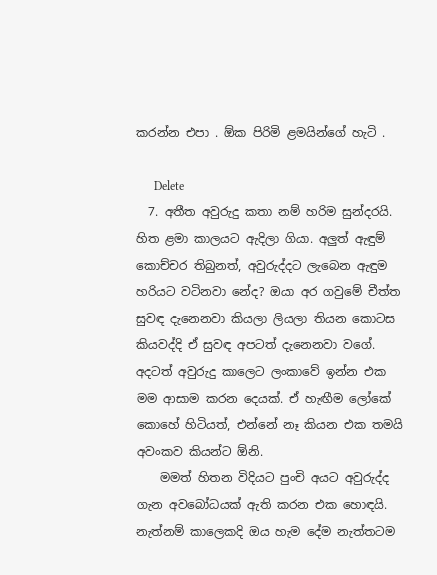කරන්න එපා . ඕක පිරිමි ළමයින්ගේ හැටි .

      Delete
  7. අතීත අවුරුදු කතා නම් හරිම සුන්දරයි. හිත ළමා කාලයට ඇදිලා ගියා. අලුත් ඇඳුම් කොච්චර තිබුනත්, අවුරුද්දට ලැබෙන ඇඳුම හරියට වටිනවා නේද? ඔයා අර ගවුමේ චීත්ත සුවඳ දැනෙනවා කියලා ලියලා තියන කොටස කියවද්දි ඒ සුවඳ අපටත් දැනෙනවා වගේ. අදටත් අවුරුදු කාලෙට ලංකාවේ ඉන්න එක මම ආසාම කරන දෙයක්. ඒ හැඟීම ලෝකේ කොහේ හිටියත්, එන්නේ නෑ කියන එක තමයි අවංකව කියන්ට ඕනි.
    මමත් හිතන විදියට පුංචි අයට අවුරුද්ද ගැන අවබෝධයක් ඇති කරන එක හොඳයි. නැත්නම් කාලෙකදි ඔය හැම දේම නැත්තටම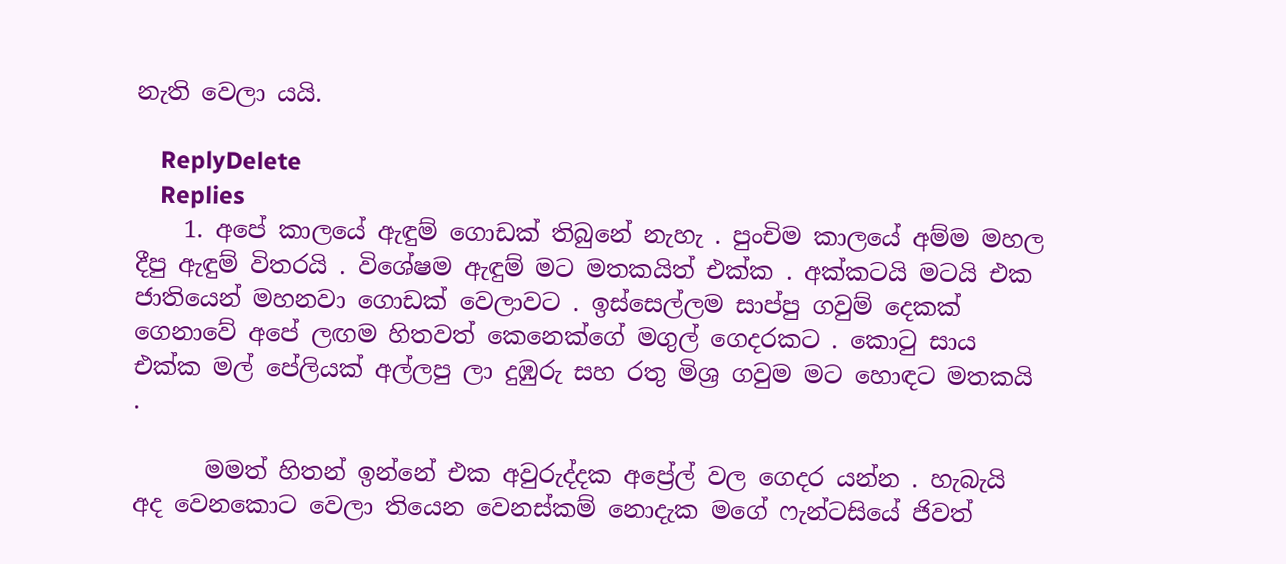නැති වෙලා යයි.

    ReplyDelete
    Replies
    1. අපේ කාලයේ ඇඳුම් ගොඩක් තිබුනේ නැහැ . පුංචිම කාලයේ අම්ම මහල දීපු ඇඳුම් විතරයි . විශේෂම ඇඳුම් මට මතකයිත් එක්ක . අක්කටයි මටයි එක ජාතියෙන් මහනවා ගොඩක් වෙලාවට . ඉස්සෙල්ලම සාප්පු ගවුම් දෙකක් ගෙනාවේ අපේ ලඟම හිතවත් කෙනෙක්ගේ මගුල් ගෙදරකට . කොටු සාය එක්ක මල් පේලියක් අල්ලපු ලා දුඹුරු සහ රතු මිශ්‍ර ගවුම මට හොඳට මතකයි .

      මමත් හිතන් ඉන්නේ එක අවුරුද්දක අප්‍රේල් වල ගෙදර යන්න . හැබැයි අද වෙනකොට වෙලා තියෙන වෙනස්කම් නොදැක මගේ ෆැන්ටසියේ ජිවත්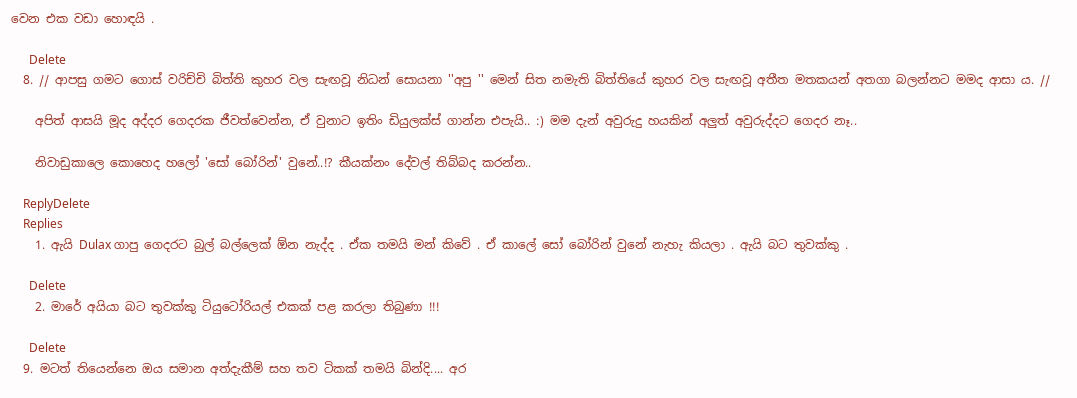වෙන එක වඩා හොඳයි .

      Delete
  8. // ආපසු ගමට ගොස් වරිච්චි බිත්ති කුහර වල සැඟවූ නිධන් සොයනා ''අපු '' මෙන් සිත නමැති බිත්තියේ කුහර වල සැඟවූ අතීත මතකයන් අතගා බලන්නට මමද ආසා ය. //

    අපිත් ආසයි මූද අද්දර ගෙදරක ජීවත්වෙන්න, ඒ වුනාට ඉතිං ඩියුලක්ස් ගාන්න එපැයි.. :) මම දැන් අවුරුදු හයකින් අලුත් අවුරුද්දට ගෙදර නෑ..

    නිවාඩුකාලෙ කොහෙද හලෝ 'සෝ බෝරින්' වුනේ..!? කීයක්නං දේවල් තිබ්බද කරන්න..

    ReplyDelete
    Replies
    1. ඇයි Dulax ගාපු ගෙදරට බුල් බල්ලෙක් ඕන නැද්ද . ඒක තමයි මන් කිවේ . ඒ කාලේ සෝ බෝරින් වුනේ නැහැ කියලා . ඇයි බට තුවක්කු .

      Delete
    2. මාරේ අයියා බට තුවක්කු ටියුටෝරියල් එකක් පළ කරලා තිබුණා !!!

      Delete
  9. මටත් තියෙන්නෙ ඔය සමාන අත්දැකීම් සහ තව ටිකක් තමයි බින්දි.... අර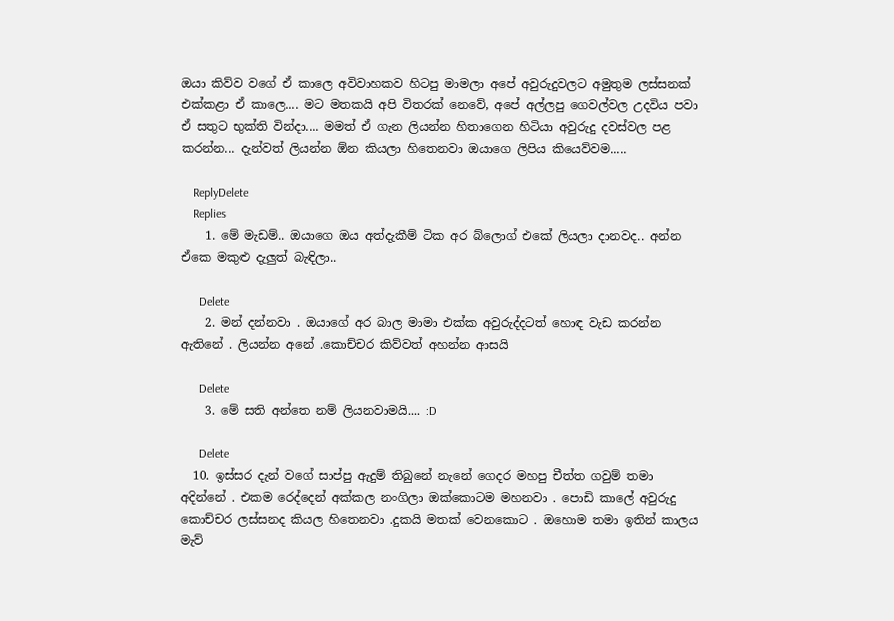ඔයා කිව්ව වගේ ඒ කාලෙ අවිවාහකව හිටපු මාමලා අපේ අවුරුදුවලට අමුතුම ලස්සනක් එක්කළා ඒ කාලෙ.... මට මතකයි අපි විතරක් නෙවේ, අපේ අල්ලපු ගෙවල්වල උදවිය පවා ඒ සතුට භුක්ති වින්දා.... මමත් ඒ ගැන ලියන්න හිතාගෙන හිටියා අවුරුදු දවස්වල පළ කරන්න... දැන්වත් ලියන්න ඕන කියලා හිතෙනවා ඔයාගෙ ලිපිය කියෙව්වම.....

    ReplyDelete
    Replies
    1. මේ මැඩම්.. ඔයාගෙ ඔය අත්දැකීම් ටික අර බ්ලොග් එකේ ලියලා දානවද.. අන්න ඒකෙ මකුළු දැලුත් බැඳිලා..

      Delete
    2. මන් දන්නවා . ඔයාගේ අර බාල මාමා එක්ක අවුරුද්දටත් හොඳ වැඩ කරන්න ඇතිනේ . ලියන්න අනේ .කොච්චර කිව්වත් අහන්න ආසයි

      Delete
    3. මේ සති අන්තෙ නම් ලියනවාමයි.... :D

      Delete
  10. ඉස්සර දැන් වගේ සාප්‍පු ඇදුම් තිබුනේ නැනේ ගෙදර මහපු චීත්ත ගවුම් තමා අදින්නේ . එකම රෙද්දෙන් අක්කල නංගිලා ඔක්කොටම මහනවා . පොඩි කාලේ අවුරුදු කොච්චර ලස්සනද කියල හිතෙනවා .දුකයි මතක් වෙනකොට . ඔහොම තමා ඉතින් කාලය මැව්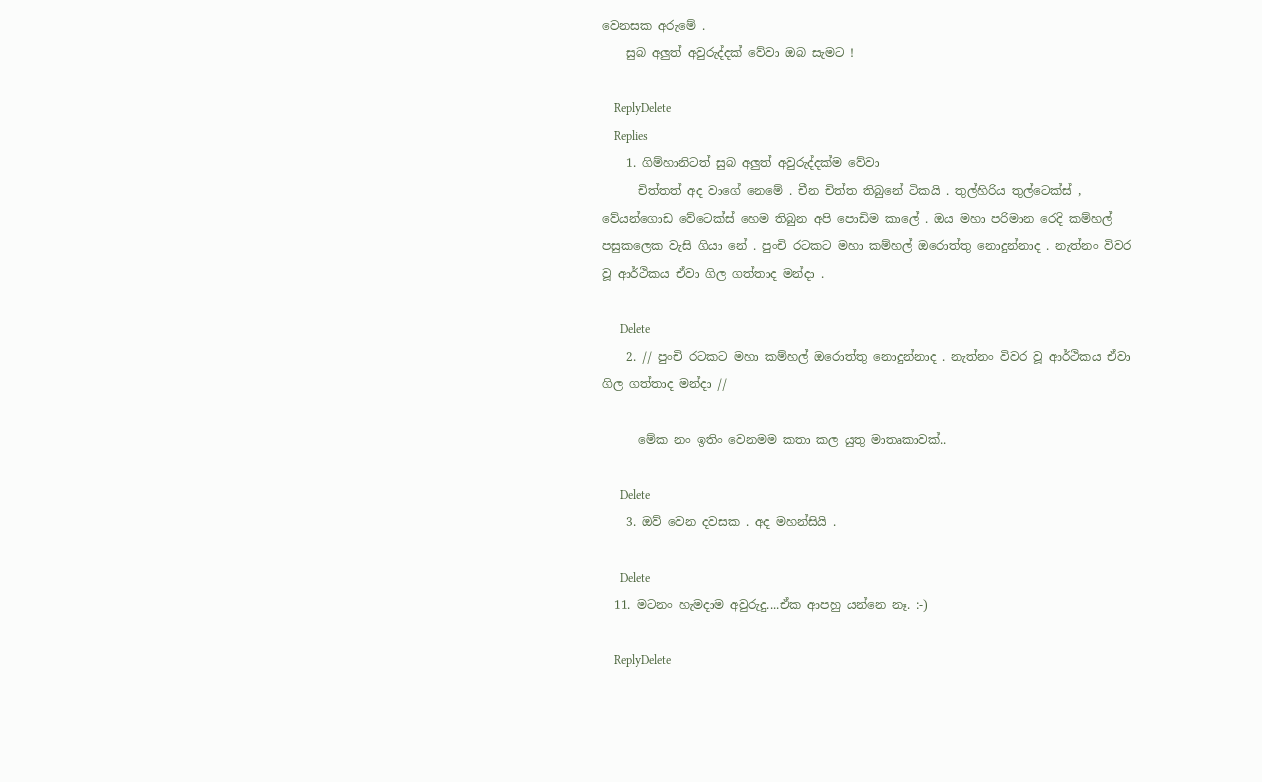වෙනසක අරුමේ .
    සුබ අලුත් අවුරුද්දක් වේවා ඔබ සැමට !

    ReplyDelete
    Replies
    1. ගිම්හානිටත් සුබ අලුත් අවුරුද්දක්ම වේවා
      චිත්තත් අද වාගේ නෙමේ . චීන චිත්ත තිබුනේ ටිකයි . තුල්හිරිය තුල්ටෙක්ස් , වේයන්ගොඩ වේටෙක්ස් හෙම තිබුන අපි පොඩිම කාලේ . ඔය මහා පරිමාන රෙදි කම්හල් පසුකලෙක වැසි ගියා නේ . පුංචි රටකට මහා කම්හල් ඔරොත්තු නොදුන්නාද . නැත්නං විවර වූ ආර්ථිකය ඒවා ගිල ගත්තාද මන්දා .

      Delete
    2. // පුංචි රටකට මහා කම්හල් ඔරොත්තු නොදුන්නාද . නැත්නං විවර වූ ආර්ථිකය ඒවා ගිල ගත්තාද මන්දා //

      මේක නං ඉතිං වෙනමම කතා කල යුතු මාතෘකාවක්..

      Delete
    3. ඔව් වෙන දවසක . අද මහන්සියි .

      Delete
  11. මටනං හැමදාම අවුරුදු....ඒක ආපහු යන්නෙ නෑ. :-)

    ReplyDelete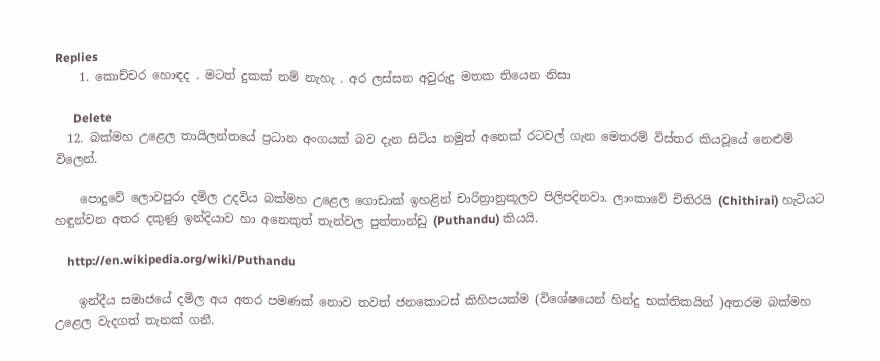Replies
    1. කොච්චර හොඳද . මටත් දුකක් නම් නැහැ . අර ලස්සන අවුරුදු මතක තියෙන නිසා

      Delete
  12. බක්මහ උළෙල තායිලන්තයේ ප්‍රධාන අංගයක් බව දැන සිටිය නමුත් අනෙක් රටවල් ගැන මෙතරම් විස්තර කියවූයේ නෙළුම් විලෙන්.

    පොදුවේ ලොවපුරා දමිල උදවිය බක්මහ උළෙල ගොඩාක් ඉහළින් චාරිත්‍රානුකූලව පිලිපදිනවා. ලාංකාවේ චිතිරයි (Chithirai) හැටියට හඳුන්වන අතර දකුණු ඉන්දියාව හා අනෙකුත් තැන්වල පුත්තාන්ඩු (Puthandu) කියයි.

    http://en.wikipedia.org/wiki/Puthandu

    ඉන්දීය සමාජයේ දමිල අය අතර පමණක් නොව තවත් ජනකොටස් කිහිපයක්ම (විශේෂයෙන් හින්දු භක්තිකයින් )අතරම බක්මහ උළෙල වැදගත් තැනක් ගනී.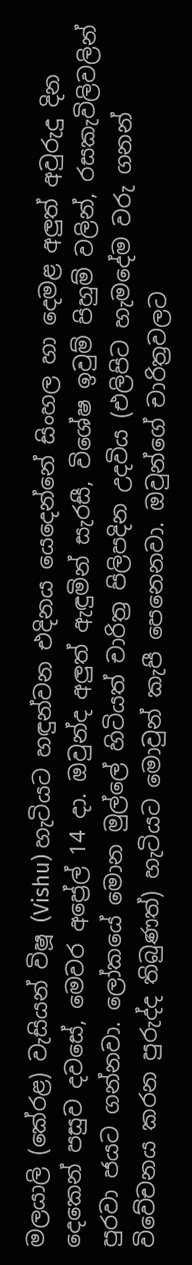මලයාලි (කේරළ) වැසියන් විෂූ (Vishu) හැටියට හඳුන්වන එදිනය යෙදෙන්නේ සිංහල හා දෙමළ අලුත් අවුරුදු දින දෙකෙන් පසුව දවසේ, මෙවර අප්‍රේල් 14 දා. ඔවුන්ද අලුත් ඇඳුමින් සැරසී, විශේෂ ඉවුම් පිහුම් වලින්, රසකැවිලිවලින් පුරවා ජයට ගන්නවා. ලෝකයේ මොන මුල්ලේ හිටියත් චාරිත්‍ර පිලිපදින උදවිය (එලිපිට හැමදේම වරු ගනන් විවේචනය කරන පුරුද්ද තිබුණත්) හැටියට මොවුන් කැපී පෙනෙනවා. ඔවුන්ගේ චාරිත්‍රවලට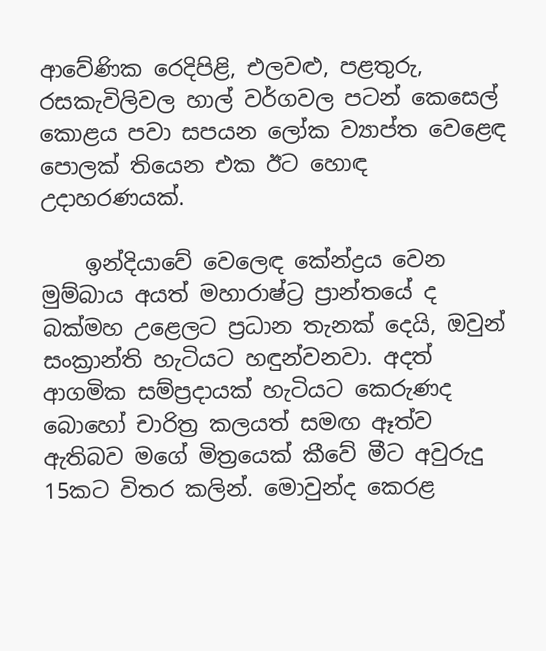ආවේණික රෙදිපිළි, එලවළු, පළතුරු, රසකැවිලිවල හාල් වර්ගවල පටන් කෙසෙල් කොළය පවා සපයන ලෝක ව්‍යාප්ත වෙළෙඳ පොලක් තියෙන එක ඊට හොඳ උදාහරණයක්.

    ඉන්දියාවේ වෙලෙඳ කේන්ද්‍රය වෙන මුම්බාය අයත් මහාරාෂ්ට්‍ර ප්‍රාන්තයේ ද බක්මහ උළෙලට ප්‍රධාන තැනක් දෙයි, ඔවුන් සංක්‍රාන්ති හැටියට හඳුන්වනවා. අදත් ආගමික සම්ප්‍රදායක් හැටියට කෙරුණද බොහෝ චාරිත්‍ර කලයත් සමඟ ඈත්ව ඇතිබව මගේ මිත්‍රයෙක් කීවේ මීට අවුරුදු 15කට විතර කලින්. මොවුන්ද කෙරළ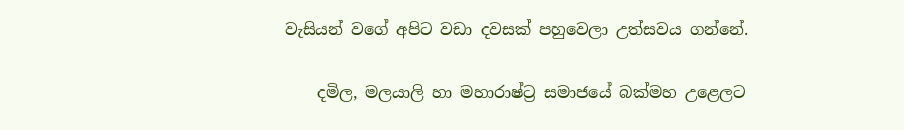වැසියන් වගේ අපිට වඩා දවසක් පහුවෙලා උත්සවය ගන්නේ.

    දමිල, මලයාලි හා මහාරාෂ්ට්‍ර සමාජයේ බක්මහ උළෙලට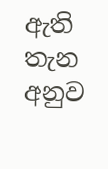ඇති තැන අනුව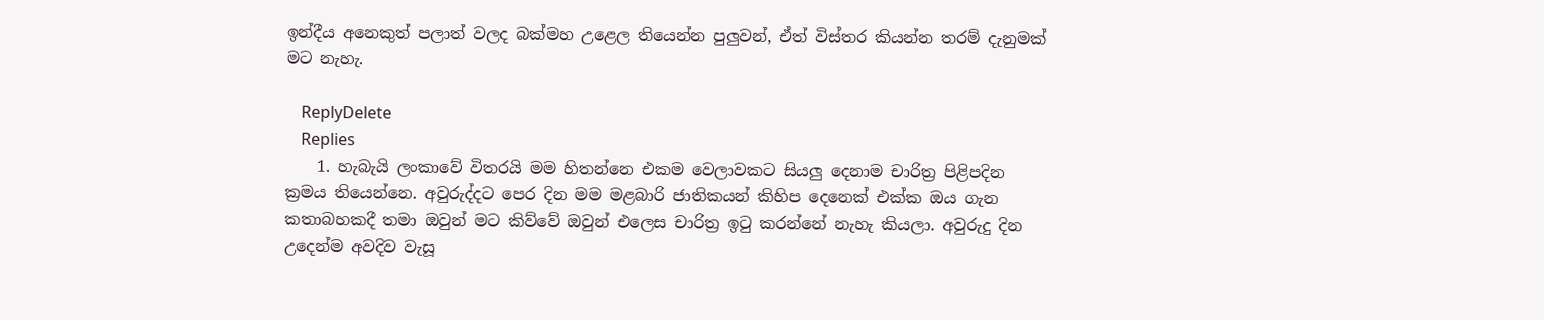ඉන්දීය අනෙකුත් පලාත් වලද බක්මහ උළෙල තියෙන්න පුලුවන්, ඒත් විස්තර කියන්න තරම් දැනුමක් මට නැහැ.

    ReplyDelete
    Replies
    1. හැබැයි ලංකාවේ විතරයි මම හිතන්නෙ එකම වෙලාවකට සියලු දෙනාම චාරිත්‍ර පිළිපදින ක්‍රමය තියෙන්නෙ. අවුරුද්දට පෙර දින මම මළබාරි ජාතිකයන් කිහිප දෙනෙක් එක්ක ඔය ගැන කතාබහකදී තමා ඔවුන් මට කිව්වේ ඔවුන් එලෙස චාරිත්‍ර ඉටු කරන්නේ නැහැ කියලා. අවුරුදු දින උදෙන්ම අවදිව වැසූ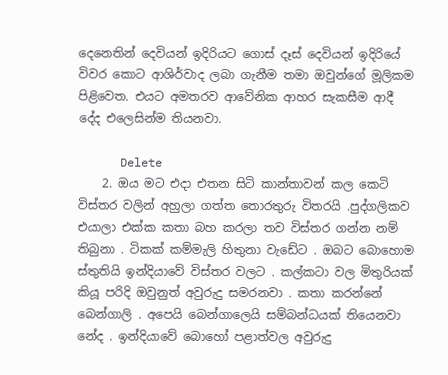දෙනෙතින් දෙවියන් ඉදිරියට ගොස් දෑස් දෙවියන් ඉදිරියේ විවර කොට ආශිර්වාද ලබා ගැනීම තමා ඔවුන්ගේ මූලිකම පිළිවෙත. එයට අමතරව ආවේනික ආහර සැකසීම ආදී දේද එලෙසින්ම තියනවා.

      Delete
    2. ඔය මට එදා එතන සිටි කාන්තාවන් කල කෙටි විස්තර වලින් අහුලා ගත්ත තොරතුරු විතරයි .පුද්ගලිකව එයාලා එක්ක කතා බහ කරලා තව විස්තර ගන්න නම් තිබුනා . ටිකක් කම්මැලි හිතුනා වැඩේට . ඔබට බොහොම ස්තුතියි ඉන්දියාවේ විස්තර වලට . කල්කටා වල මිතුරියක් කියූ පරිදි ඔවුනුත් අවුරුදු සමරනවා . කතා කරන්නේ බෙන්ගාලි . අපෙයි බෙන්ගාලෙයි සම්බන්ධයක් තියෙනවා නේද . ඉන්දියාවේ බොහෝ පළාත්වල අවුරුදු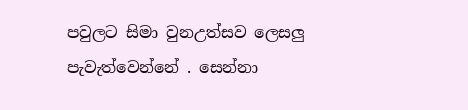පවුලට සිමා වුනඋත්සව ලෙසලු පැවැත්වෙන්නේ . සෙන්නා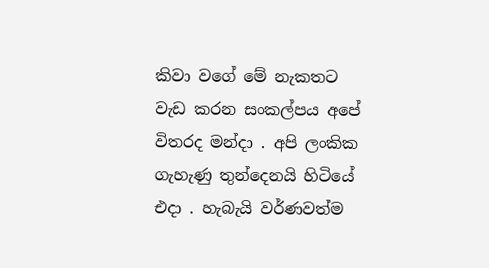කිවා වගේ මේ නැකතට වැඩ කරන සංකල්පය අපේ විතරද මන්දා . අපි ලංකික ගැහැණු තුන්දෙනයි හිටියේ එදා . හැබැයි වර්ණවත්ම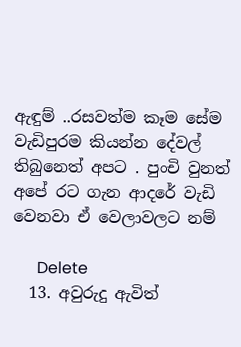ඇඳුම් ..රසවත්ම කෑම සේම වැඩිපුරම කියන්න දේවල් තිබුනෙත් අපට . පුංචි වුනත් අපේ රට ගැන ආදරේ වැඩි වෙනවා ඒ වෙලාවලට නම්

      Delete
  13. අවුරුදු ඇවිත්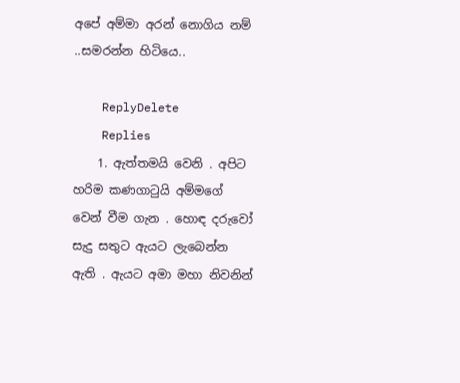අපේ අම්මා අරන් නොගිය නම් ..සමරන්න හිටියෙ..

    ReplyDelete
    Replies
    1. ඇත්තමයි වෙනි . අපිට හරිම කණගාටුයි අම්මගේ වෙන් වීම ගැන . හොඳ දරුවෝ සැදු සතුට ඇයට ලැබෙන්න ඇති . ඇයට අමා මහා නිවනින්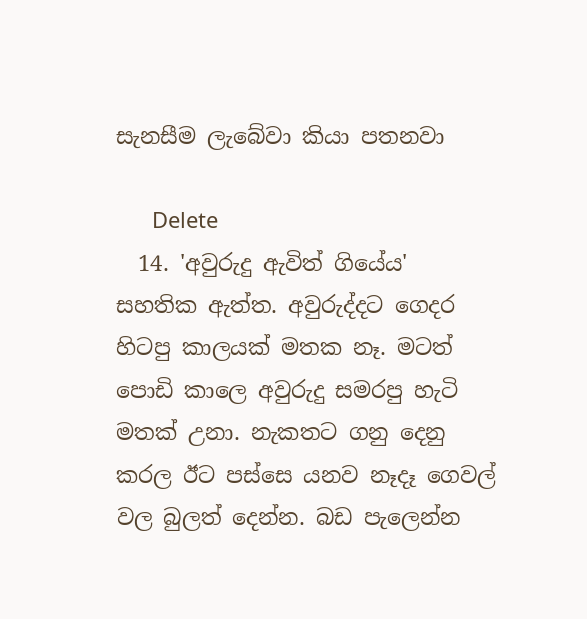සැනසීම ලැබේවා කියා පතනවා

      Delete
  14. 'අවුරුදු ඇවිත් ගියේය' සහතික ඇත්ත. අවුරුද්දට ගෙදර හිටපු කාලයක් මතක නෑ. මටත් පොඩි කාලෙ අවුරුදු සමරපු හැටි මතක් උනා. නැකතට ගනු දෙනු කරල ඊට පස්සෙ යනව නෑදෑ ගෙවල් වල බුලත් දෙන්න. බඩ පැලෙන්න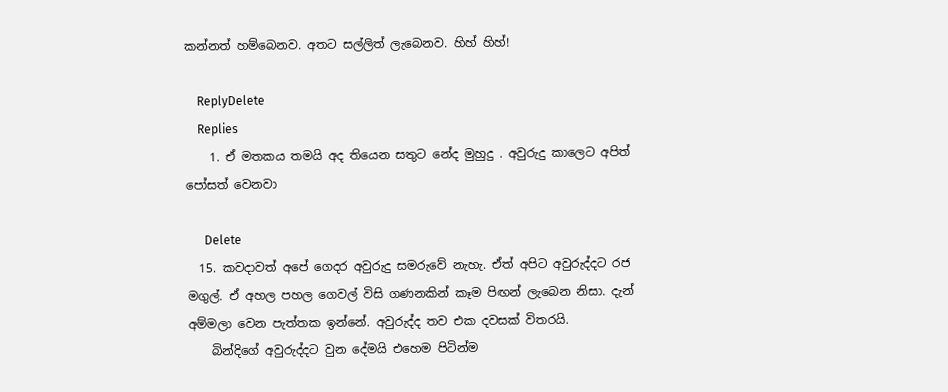කන්නත් හම්බෙනව. අතට සල්ලිත් ලැබෙනව. හිහ් හිහ්!

    ReplyDelete
    Replies
    1. ඒ මතකය තමයි අද තියෙන සතුට නේද මුහුදු . අවුරුදු කාලෙට අපිත් පෝසත් වෙනවා

      Delete
  15. කවදාවත් අපේ ගෙදර අවුරුදු සමරුවේ නැහැ. ඒත් අපිට අවුරුද්දට රජ මගුල්. ඒ අහල පහල ගෙවල් විසි ගණනකින් කෑම පිඟන් ලැබෙන නිසා. දැන් අම්මලා වෙන පැත්තක ඉන්නේ. අවුරුද්ද තව එක දවසක් විතරයි.
    බින්දිගේ අවුරුද්දට වුන දේමයි එහෙම පිටින්ම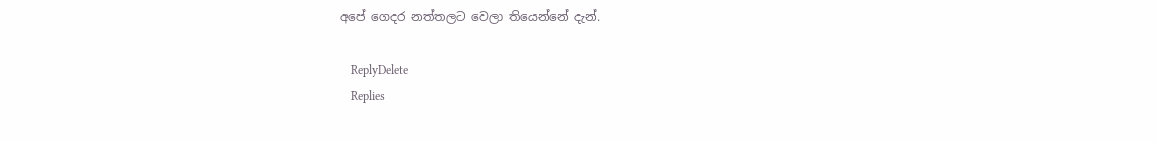අපේ ගෙදර නත්තලට වෙලා තියෙන්නේ දැන්.

    ReplyDelete
    Replies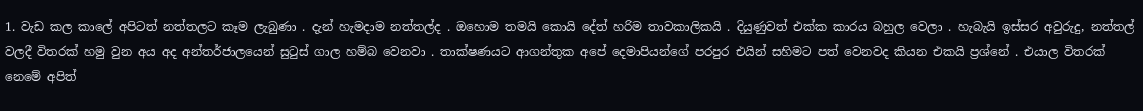1. වැඩ කල කාලේ අපිටත් නත්තලට කෑම ලැබුණා . දැන් හැමදාම නත්තල්ද . ඔහොම තමයි කොයි දේත් හරිම තාවකාලිකයි . දියුණුවත් එක්ක කාරය බහුල වෙලා . හැබැයි ඉස්සර අවුරුදු, නත්තල් වලදී විතරක් හමු වුන අය අද අන්තර්ජාලයෙන් සුටුස් ගාල හම්බ වෙනවා . තාක්ෂණයට ආගන්තුක අපේ දෙමාපියන්ගේ පරපුර එයින් සහිමට පත් වෙනවද කියන එකයි ප්‍රශ්නේ . එයාල විතරක් නෙමේ අපිත්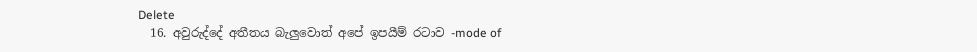Delete
  16. අවුරුද්දේ අතීතය බැලුවොත් අපේ ඉපයීම් රටාව -mode of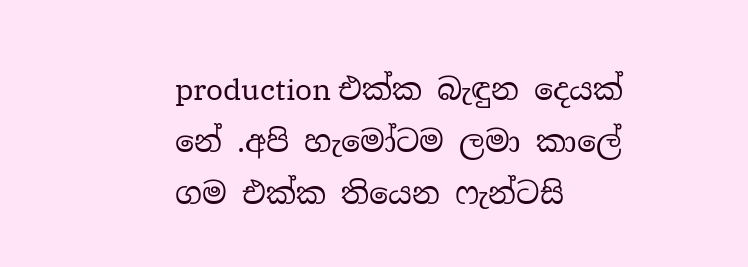production එක්ක බැඳුන දෙයක් නේ .අපි හැමෝටම ලමා කාලේ ගම එක්ක තියෙන ෆැන්ටසි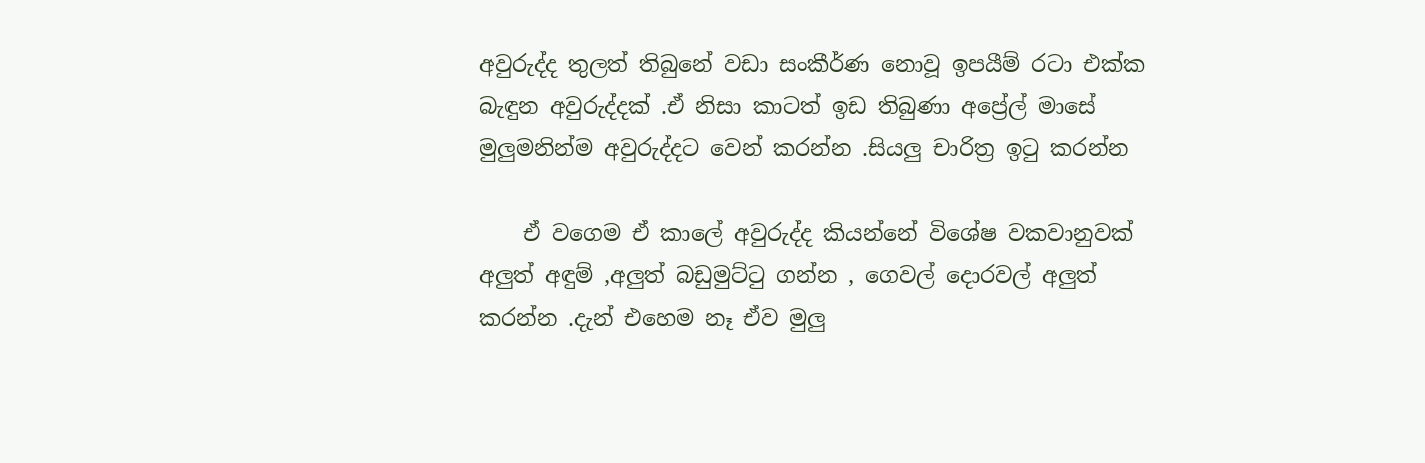අවුරුද්ද තුලත් තිබුනේ වඩා සංකීර්ණ නොවූ ඉපයීම් රටා එක්ක බැඳුන අවුරුද්දක් .ඒ නිසා කාටත් ඉඩ තිබුණා අප්‍රේල් මාසේ මුලුමනින්ම අවුරුද්දට වෙන් කරන්න .සියලු චාරිත්‍ර ඉටු කරන්න

    ඒ වගෙම ඒ කාලේ අවුරුද්ද කියන්නේ විශේෂ වකවානුවක් අලුත් අඳුම් ,අලුත් බඩුමුට්ටු ගන්න , ගෙවල් දොරවල් අලුත් කරන්න .දැන් එහෙම නෑ ඒව මුලු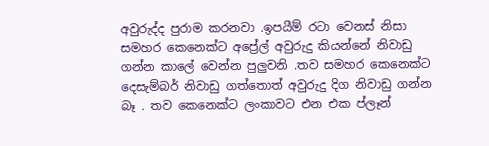අවුරුද්ද පුරාම කරනවා .ඉපයීම් රටා වෙනස් නිසා සමහර කෙනෙක්ට අප්‍රේල් අවුරුදු කියන්නේ නිවාඩු ගන්න කාලේ වෙන්න පුලුවනි .තව සමහර කෙනෙක්ට දෙසැම්බර් නිවාඩු ගත්තොත් අවුරුදු දිග නිවාඩු ගන්න බෑ . තව කෙනෙක්ට ලංකාවට එන එක ප්ලෑන්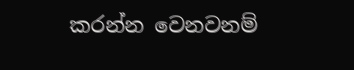කරන්න වෙනවනම්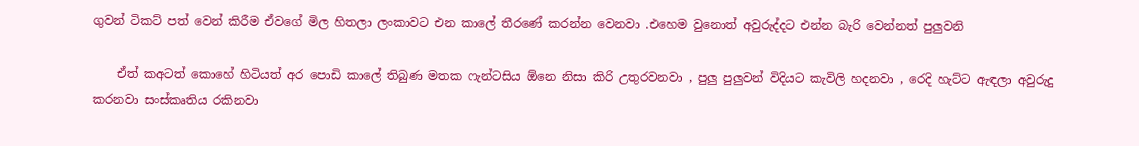ගුවන් ටිකට් පත් වෙන් කිරීම ඒවගේ මිල හිතලා ලංකාවට එන කාලේ තීරණේ කරන්න වෙනවා .එහෙම වුනොත් අවුරුද්දට එන්න බැරි වෙන්නත් පුලුවනි

    ඒත් කඅටත් කොහේ හිටියත් අර පොඩි කාලේ තිබුණ මතක ෆැන්ටසිය ඕනෙ නිසා කිරි උතුරවනවා , පුලු පුලුවන් විදියට කැවිලි හදනවා , රෙදි හැට්ට ඇඳලා අවුරුදු කරනවා සංස්කෘතිය රකිනවා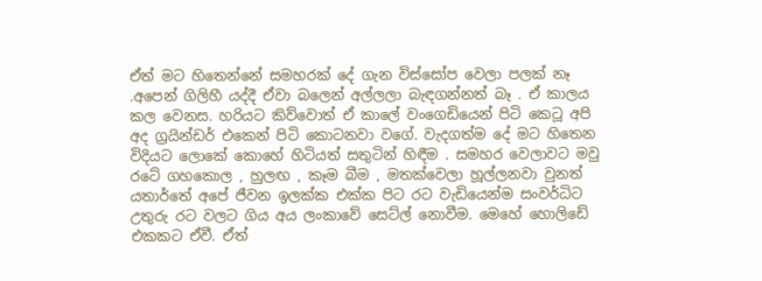ඒත් මට හිතෙන්නේ සමහරක් දේ ගැන විස්සෝප වෙලා පලක් නෑ .අපෙන් ගිලිහී යද්දී ඒවා බලෙන් අල්ලලා බැඳගන්නත් බෑ . ඒ කාලය කල වෙනස. හරියට කිව්වොත් ඒ කාලේ වංගෙඩියෙන් පිටි කෙටූ අපි අද ග්‍රයින්ඩර් එකෙන් පිටි කොටනවා වගේ. වැදගත්ම දේ මට හිතෙන විදියට ලොකේ කොහේ හිටියත් සතුටින් හිඳීම . සමහර වෙලාවට මවු රටේ ගහකොල , හුලඟ , කෑම බීම , මතක්වෙලා හූල්ලනවා වුනත් යතාර්තේ අපේ ජීවන ඉලක්ක එක්ක පිට රට වැඩියෙන්ම සංවර්ධිට උතුරු රට වලට ගිය අය ලංකාවේ සෙට්ල් නොවීම. මෙහේ හොලිඩේ එකකට ඒවී. ඒත්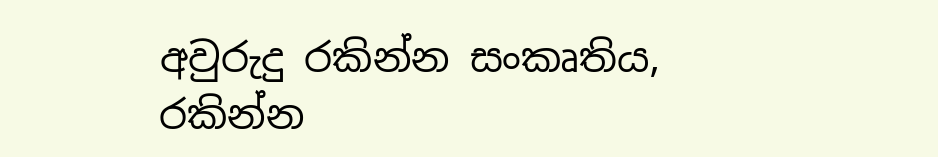අවුරුදු රකින්න සංකෘතිය, රකින්න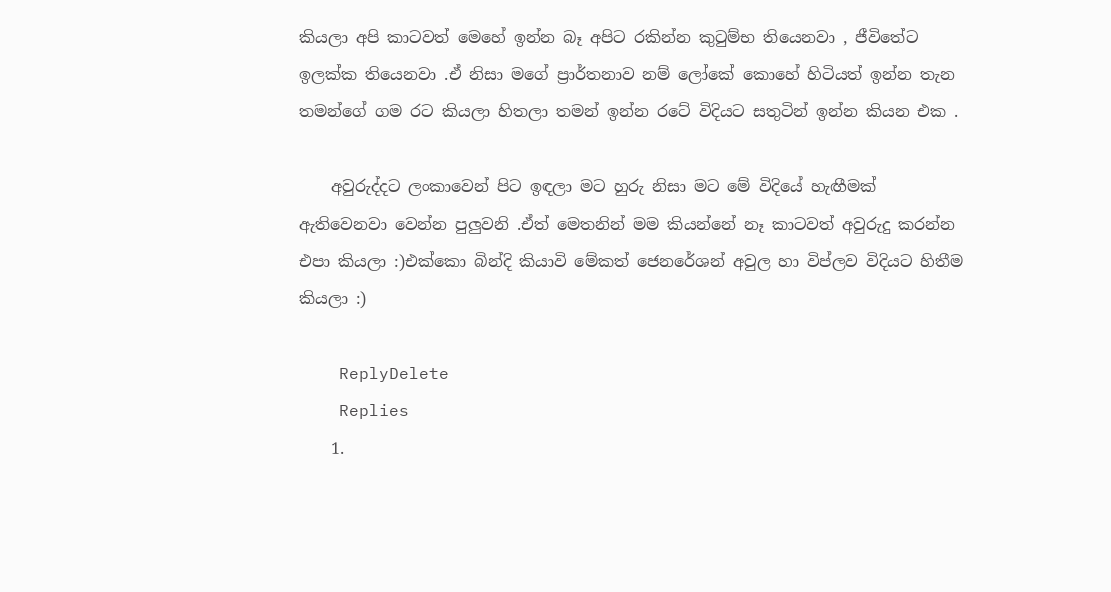කියලා අපි කාටවත් මෙහේ ඉන්න බෑ අපිට රකින්න කුටුම්භ තියෙනවා , ජීවිතේට ඉලක්ක තියෙනවා .ඒ නිසා මගේ ප්‍රාර්තනාව නම් ලෝකේ කොහේ හිටියත් ඉන්න තැන තමන්ගේ ගම රට කියලා හිතලා තමන් ඉන්න රටේ විදියට සතුටින් ඉන්න කියන එක .

    අවුරුද්දට ලංකාවෙන් පිට ඉඳලා මට හුරු නිසා මට මේ විදියේ හැඟීමක් ඇතිවෙනවා වෙන්න පුලුවනි .ඒත් මෙතනින් මම කියන්නේ නෑ කාටවත් අවුරුදු කරන්න එපා කියලා :)එක්කො බින්දි කියාවි මේකත් ජෙනරේශන් අවුල හා විප්ලව විදියට හිතීම කියලා :)

    ReplyDelete
    Replies
    1.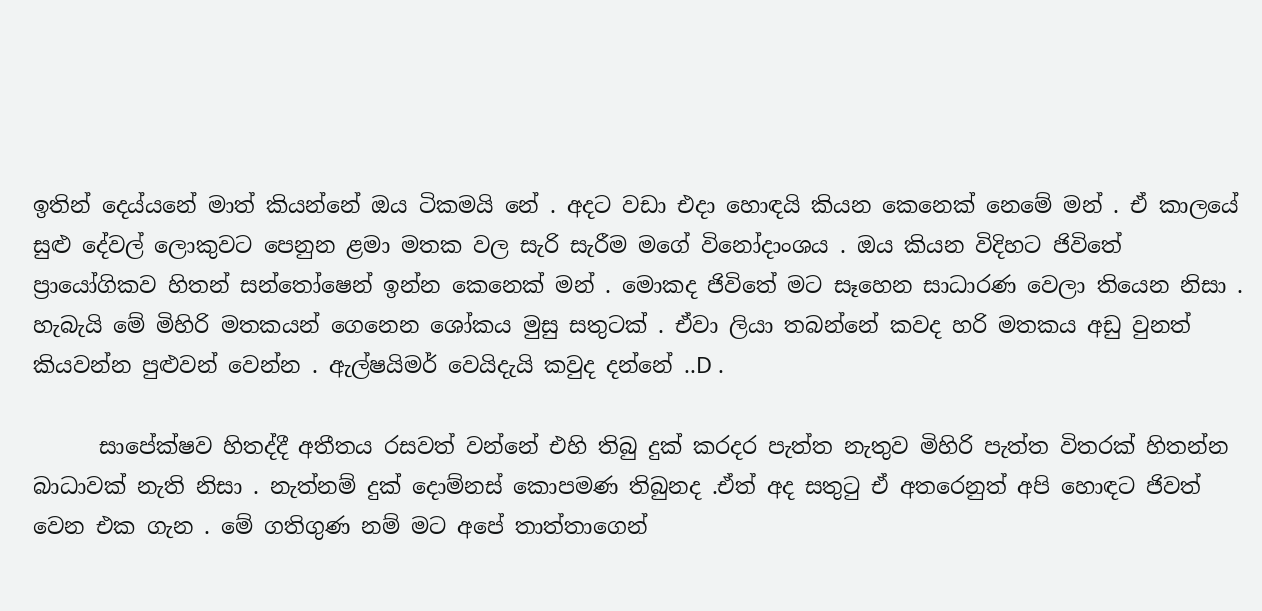ඉතින් දෙය්යනේ මාත් කියන්නේ ඔය ටිකමයි නේ . අදට වඩා එදා හොඳයි කියන කෙනෙක් නෙමේ මන් . ඒ කාලයේ සුළු දේවල් ලොකුවට පෙනුන ළමා මතක වල සැරි සැරීම මගේ විනෝදාංශය . ඔය කියන විදිහට ජිවිතේ ප්‍රායෝගිකව හිතන් සන්තෝෂෙන් ඉන්න කෙනෙක් මන් . මොකද ජිවිතේ මට සෑහෙන සාධාරණ වෙලා තියෙන නිසා . හැබැයි මේ මිහිරි මතකයන් ගෙනෙන ශෝකය මුසු සතුටක් . ඒවා ලියා තබන්නේ කවද හරි මතකය අඩු වුනත් කියවන්න පුළුවන් වෙන්න . ඇල්ෂයිමර් වෙයිදැයි කවුද දන්නේ ..D .

      සාපේක්ෂව හිතද්දී අතීතය රසවත් වන්නේ එහි තිබු දුක් කරදර පැත්ත නැතුව මිහිරි පැත්ත විතරක් හිතන්න බාධාවක් නැති නිසා . නැත්නම් දුක් දොම්නස් කොපමණ තිබුනද .ඒත් අද සතුටු ඒ අතරෙනුත් අපි හොඳට ජිවත් වෙන එක ගැන . මේ ගතිගුණ නම් මට අපේ තාත්තාගෙන්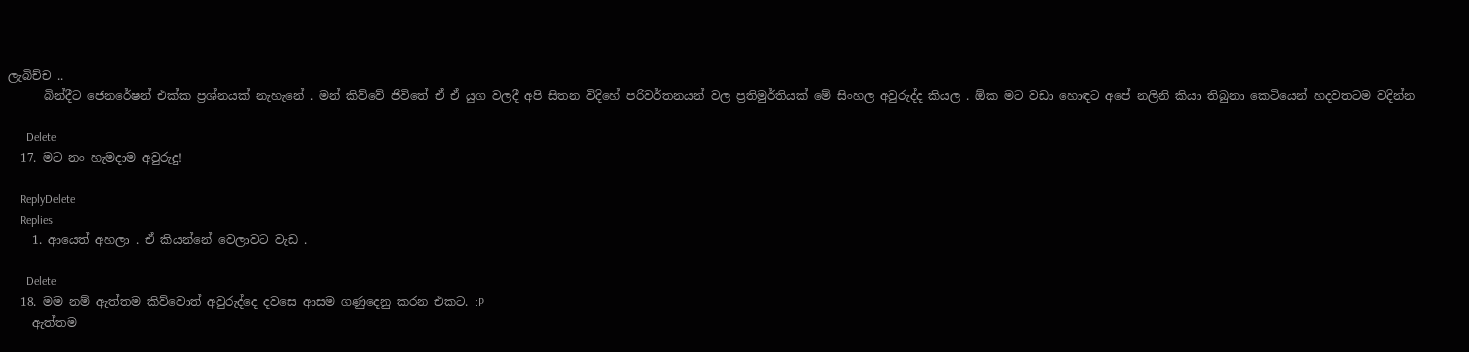ලැබිච්ච ..
      බින්දීට ජෙනරේෂන් එක්ක ප්‍රශ්නයක් නැහැනේ . මන් කිව්වේ ජිවිතේ ඒ ඒ යුග වලදී අපි සිතන විදිහේ පරිවර්තනයන් වල ප්‍රතිමුර්තියක් මේ සිංහල අවුරුද්ද කියල . ඕක මට වඩා හොඳට අපේ නලිනි කියා තිබුනා කෙටියෙන් හදවතටම වදින්න

      Delete
  17. මට නං හැමදාම අවුරුදු!

    ReplyDelete
    Replies
    1. ආයෙත් අහලා . ඒ කියන්නේ වෙලාවට වැඩ .

      Delete
  18. මම නම් ඇත්තම කිව්වොත් අවුරුද්දෙ දවසෙ ආසම ගණුදෙනු කරන එකට. :P
    ඇත්තම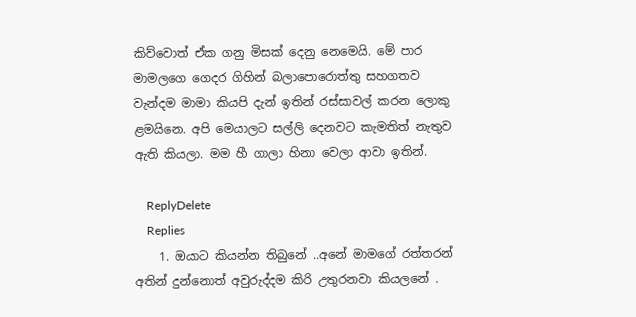කිව්වොත් ඒක ගනු මිසක් දෙනු නෙමෙයි. මේ පාර මාමලගෙ ගෙදර ගිහින් බලාපොරොත්තු සහගතව වැන්දම මාමා කියපි දැන් ඉතින් රස්සාවල් කරන ලොකු ළමයිනෙ. අපි මෙයාලට සල්ලි දෙනවට කැමතිත් නැතුව ඇති කියලා. මම හී ගාලා හිනා වෙලා ආවා ඉතින්.

    ReplyDelete
    Replies
    1. ඔයාට කියන්න තිබුනේ ..අනේ මාමගේ රත්තරන් අතින් දුන්නොත් අවුරුද්දම කිරි උතුරනවා කියලනේ .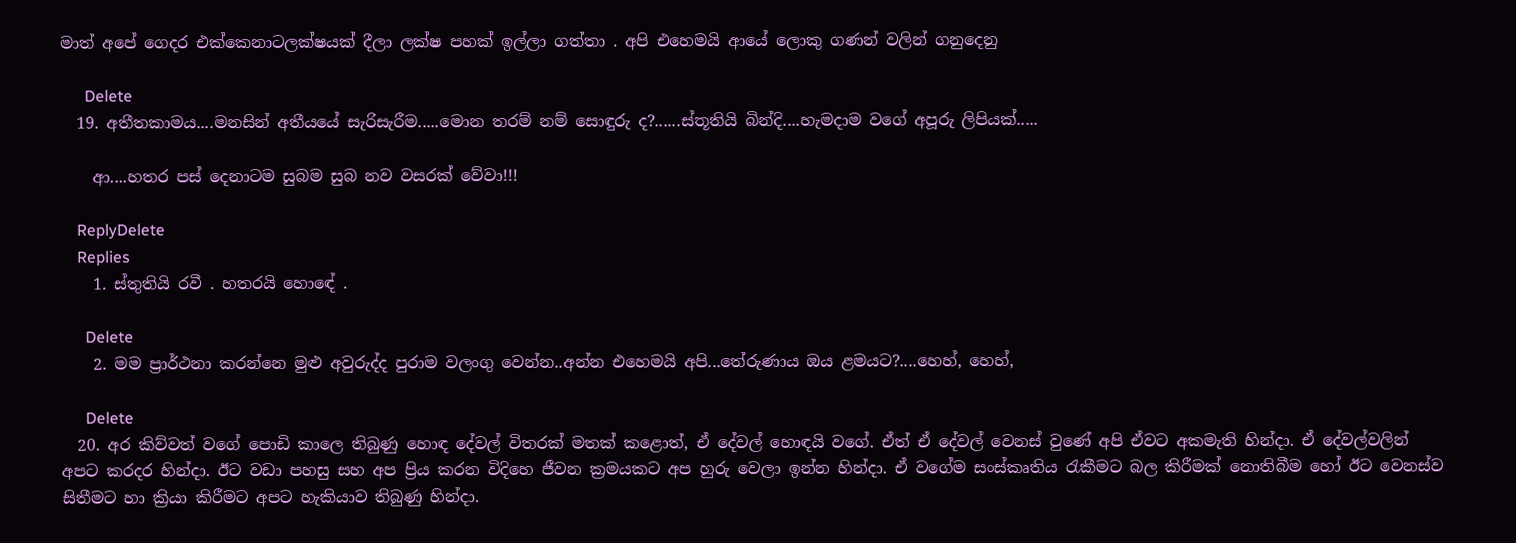මාත් අපේ ගෙදර එක්කෙනාටලක්ෂයක් දීලා ලක්ෂ පහක් ඉල්ලා ගත්තා . අපි එහෙමයි ආයේ ලොකු ගණන් වලින් ගනුදෙනු

      Delete
  19. අතීතකාමය....මනසින් අතීයයේ සැරිසැරීම.....මොන තරම් නම් සොඳුරු ද?......ස්තූතියි බින්දි....හැමදාම වගේ අපූරු ලිපියක්.....

    ආ....හතර පස් දෙනාටම සුබම සුබ නව වසරක් වේවා!!!

    ReplyDelete
    Replies
    1. ස්තුතියි රවී . හතරයි හොඳේ .

      Delete
    2. මම ප්‍රාර්ථනා කරන්නෙ මුළු අවුරුද්ද පුරාම වලංගු වෙන්න..අන්න එහෙමයි අපි...තේරුණාය ඔය ළමයට?....හෙහ්, හෙහ්,

      Delete
  20. අර කිව්වත් වගේ පොඩි කාලෙ තිබුණු හොඳ දේවල් විතරක් මතක් කළොත්, ඒ දේවල් හොඳයි වගේ. ඒත් ඒ දේවල් වෙනස් වුණේ අපි ඒවට අකමැති හින්දා. ඒ දේවල්වලින් අපට කරදර හින්දා. ඊට වඩා පහසු සහ අප ප්‍රිය කරන විදිහෙ ජීවන ක්‍රමයකට අප හුරු වෙලා ඉන්න හින්දා. ඒ වගේම සංස්කෘතිය රැකීමට බල කිරීමක් නොතිබීම හෝ ඊට වෙනස්ව සිතීමට හා ක්‍රියා කිරීමට අපට හැකියාව තිබුණු හින්දා.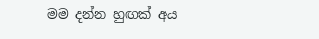මම දන්න හුඟක් අය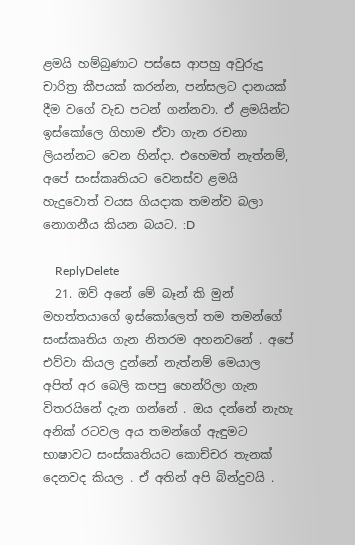ළමයි හම්බුණාට පස්සෙ ආපහු අවුරුදු චාරිත්‍ර කීපයක් කරන්න, පන්සලට දානයක් දීම වගේ වැඩ පටන් ගන්නවා. ඒ ළමයින්ට ඉස්කෝලෙ ගිහාම ඒවා ගැන රචනා ලියන්නට වෙන හින්දා. එහෙමත් නැත්නම්, අපේ සංස්කෘතියට වෙනස්ව ළමයි හැදුවොත් වයස ගියදාක තමන්ව බලා නොගනීය කියන බයට. :D

    ReplyDelete
  21. ඔව් අනේ මේ බෑන් කි මුන් මහත්තයාගේ ඉස්කෝලෙත් තම තමන්ගේ සංස්කෘතිය ගැන නිතරම අහනවනේ . අපේ එව්වා කියල දුන්නේ නැත්නම් මෙයාල අපිත් අර බෙලි කපපු හෙන්රිලා ගැන විතරයිනේ දැන ගන්නේ . ඔය දන්නේ නැහැ අනික් රටවල අය තමන්ගේ ඇඳුමට භාෂාවට සංස්කෘතියට කොච්චර තැනක් දෙනවද කියල . ඒ අතින් අපි බින්දුවයි .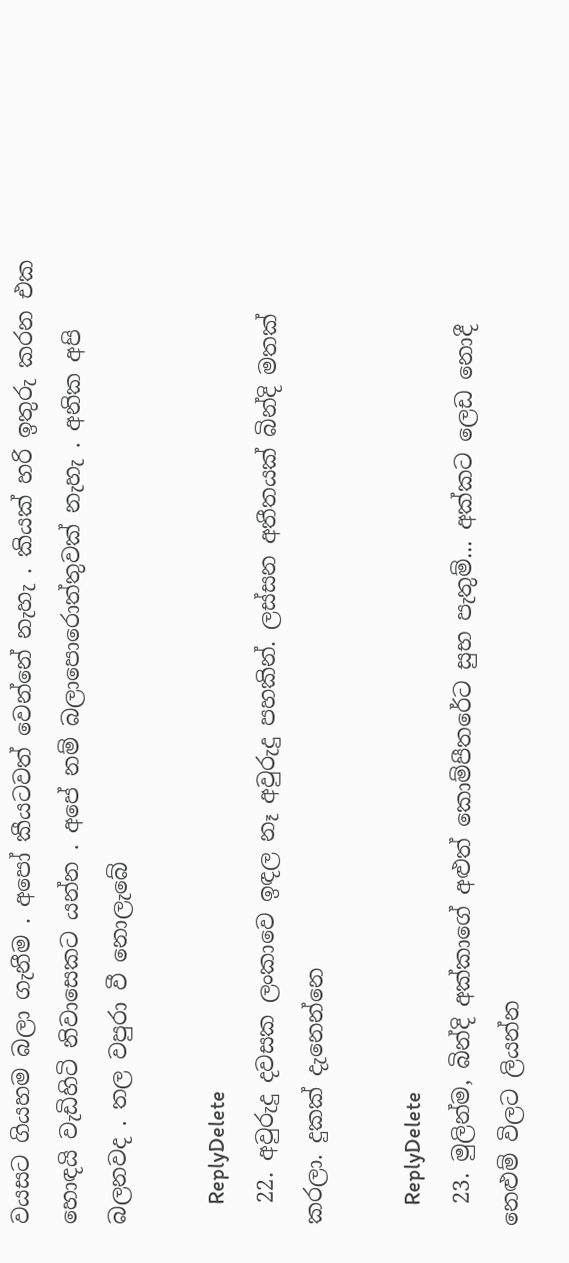වයසට ගියහම බලා ගැනීම . අපෝ කීයටවත් වෙන්නේ නැහැ . කියක් හරි ඉතුරු කරන එක හොඳයි වැඩිහිටි නිවාසෙකට යන්න . අපේ නම් බලාපොරොත්තුවක් නැහැ . අනික අපි බලනවද . තල වපුරා වී නොලැබේ

    ReplyDelete
  22. අවුරුදු දවසක ලංකාවෙ ඉඳල නෑ අවුරුදු පහකින්. ලස්සන අතීතයක් බින්දි මතක් කරලා. දුකක් දැනෙන්නෙ

    ReplyDelete
  23. මුලින්ම, බින්දි අක්කාගේ අළුත් කොම්පීතරේට සුභ පැතුම්... අක්කට ලෙඩ නොදී නෙළුම් විලට ලියන්න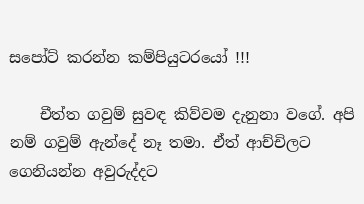සපෝට් කරන්න කම්පියුටරයෝ !!!

    චීත්ත ගවුම් සුවඳ කිව්වම දැනුනා වගේ. අපි නම් ගවුම් ඇන්දේ නෑ තමා. ඒත් ආච්චිලට ගෙනියන්න අවුරුද්දට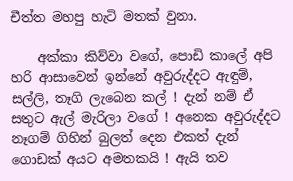චීත්ත මහපු හැටි මතක් වුනා.

    අක්කා කිව්වා වගේ, පොඩි කාලේ අපි හරි ආසාවෙන් ඉන්නේ අවුරුද්දට ඇඳුම්, සල්ලි, තෑගි ලැබෙන කල් ! දැන් නම් ඒ සතුට ඇල් මැරිලා වගේ ! අනෙක අවුරුද්දට නෑගම් ගිහින් බුලත් දෙන එකත් දැන් ගොඩක් අයට අමතකයි ! ඇයි තව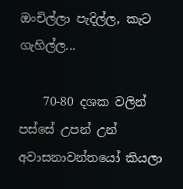ඔංචිල්ලා පැදිල්ල, කැට ගැහිල්ල...

    70-80 දශක වලින් පස්සේ උපන් උන් අවාසනාවන්තයෝ කියලා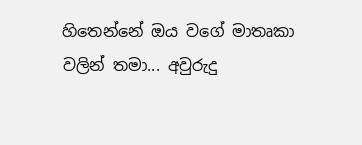හිතෙන්නේ ඔය වගේ මාතෘකා වලින් තමා... අවුරුදු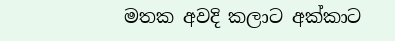මතක අවදි කලාට අක්කාට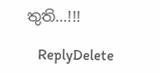තුති...!!!

    ReplyDelete